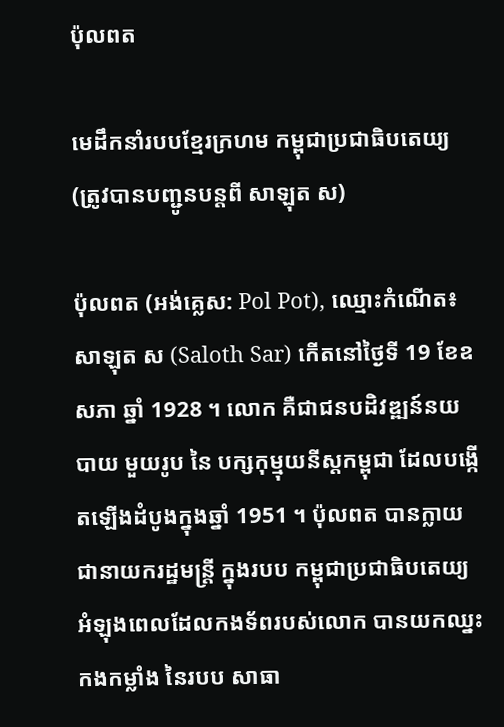ប៉ុលពត

មេដឹកនាំរបបខ្មែរក្រហម កម្ពុជាប្រជាធិបតេយ្យ
(ត្រូវបានបញ្ជូនបន្តពី សាឡុត ស)

ប៉ុលពត (អង់គ្លេស: Pol Pot), ឈ្មោះកំណើត៖ សាឡុត ស (Saloth Sar) កើតនៅថ្ងៃទី 19 ខែឧសភា ឆ្នាំ 1928 ។ លោក គឺជាជនបដិវឌ្ឍន៍នយបាយ មួយរូប នៃ បក្សកុម្មុយនីស្តកម្ពុជា ដែលបង្កើតឡើងដំបូងក្នុងឆ្នាំ 1951 ។ ប៉ុលពត បានក្លាយជានាយករដ្ឋមន្ត្រី ក្នុងរបប កម្ពុជាប្រជាធិបតេយ្យ អំឡុងពេលដែលកងទ័ពរបស់លោក បានយកឈ្នះកងកម្លាំង នៃរបប សាធា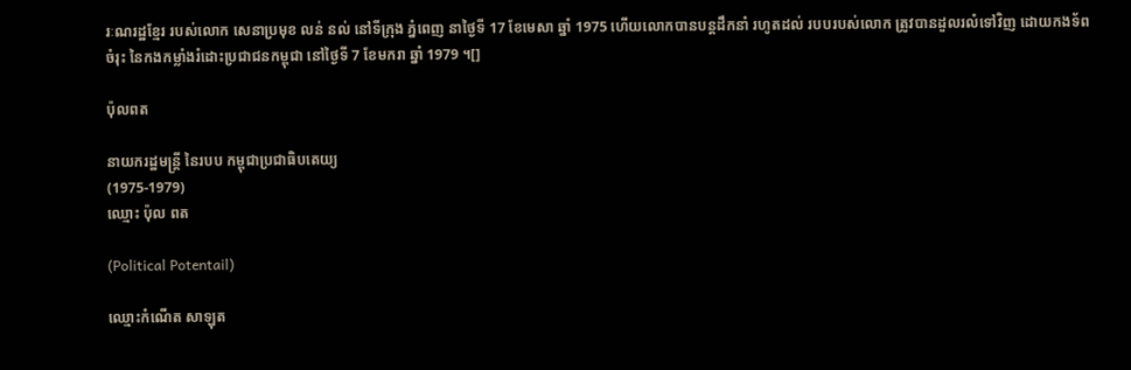រៈណរដ្ឋខ្មែរ របស់លោក សេនាប្រមុខ លន់ នល់ នៅទីក្រុង ភ្នំពេញ នាថ្ងៃទី 17 ខែមេសា ឆ្នាំ 1975 ហើយលោកបានបន្តដឹកនាំ រហូតដល់ របបរបស់លោក ត្រូវបានដួលរលំទៅវិញ ដោយកងទ័ពចំរុះ នៃកងកម្លាំងរំដោះប្រជាជនកម្ពុជា នៅថ្ងៃទី 7 ខែមករា ឆ្នាំ 1979 ។[]

ប៉ុលពត

នាយករដ្ឋមន្ត្រី នៃរបប កម្ពុជាប្រជាធិបតេយ្យ
(1975-1979)
ឈ្មោះ ប៉ុល ពត

(Political Potentail)

ឈ្មោះកំណើត សាឡុត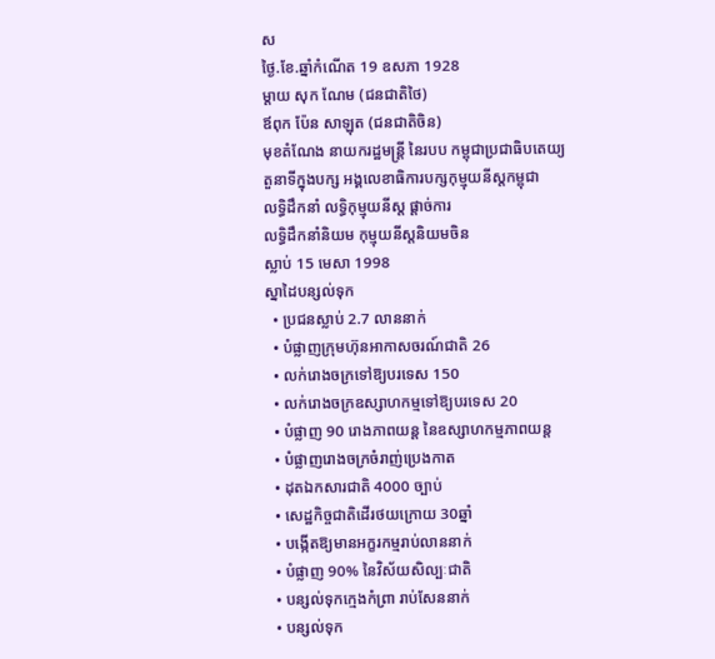ស
ថ្ងៃ.ខែ.ឆ្នាំកំណើត 19 ឧសភា 1928
ម្ដាយ សុក ណែម (ជនជាតិថៃ)
ឪពុក ប៉ែន សាឡុត (ជនជាតិចិន)
មុខតំណែង នាយករដ្ឋមន្ត្រី នៃរបប កម្ពុជាប្រជាធិបតេយ្យ
តួនាទីក្នុងបក្ស អង្គលេខាធិការបក្សកុម្មុយនីស្តកម្ពុជា
លទ្ធិដឹកនាំ លទ្ធិកុម្មុយនីស្ត ផ្ដាច់ការ
លទ្ធិដឹកនាំនិយម កុម្មុយនីស្តនិយមចិន
ស្លាប់ 15 មេសា 1998
ស្នាដៃបន្សល់ទុក
  • ប្រជនស្លាប់ 2.7 លាននាក់
  • បំផ្លាញក្រុមហ៊ុនអាកាសចរណ៍ជាតិ 26
  • លក់រោងចក្រទៅឱ្យបរទេស 150
  • លក់រោងចក្រឧស្សាហកម្មទៅឱ្យបរទេស 20
  • បំផ្លាញ 90 រោងភាពយន្ត នៃឧស្សាហកម្មភាពយន្ត
  • បំផ្លាញរោងចក្រចំរាញ់ប្រេងកាត
  • ដុតឯកសារជាតិ 4000 ច្បាប់
  • សេដ្ឋកិច្ចជាតិដើរថយក្រោយ 30ឆ្នាំ
  • បង្កើតឱ្យមានអក្ខរកម្មរាប់លាននាក់
  • បំផ្លាញ 90% នៃវិស័យសិល្បៈជាតិ
  • បន្សល់ទុកក្មេងកំព្រា រាប់សែននាក់
  • បន្សល់ទុក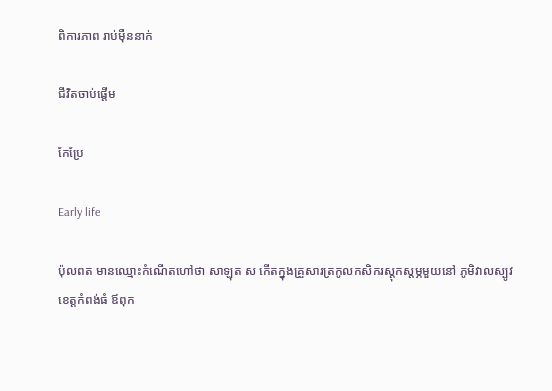ពិការភាព រាប់មុឺននាក់

ជីវិតចាប់ផ្ដើម

កែប្រែ

Early life

ប៉ុលពត មានឈ្មោះកំណើតហៅថា សាឡុត ស កើតក្នុងគ្រួសារត្រកូលកសិករស្តុកស្តម្ភមួយនៅ ភូមិវាលស្បូវ ខេត្តកំពង់ធំ ឪពុក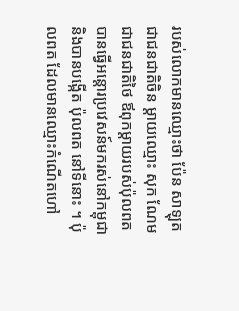របស់លោកមានឈ្មោះថា ប៉ែន សាឡុត ជាជនជាតិចិន ម្តាយឈ្មោះ សុក ណែម ជាជនជាតិថៃ ឪពុកម្ដាយរបស់ប៉ុលពត បានធ្វើអន្តោរប្រវេសន៍មករស់នៅកម្ពុជា និងបានបង្កើត ប៉ុលពត នៅទីនោះ ។ ប៉ុលពត ដែលមានឈ្មោះកំណើតហៅ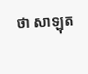ថា សាឡុត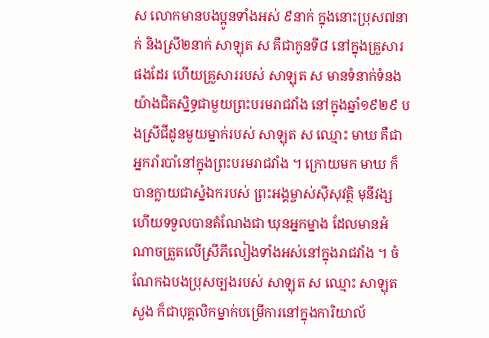ស លោកមានបងប្អូនទាំងអស់ ៩នាក់ ក្នុងនោះប្រុស៧នាក់ និងស្រី២នាក់ សាឡុត ស គឺជាកូនទី៨ នៅក្នុងគ្រួសារផងដែរ ហើយគ្រួសាររបស់ សាឡុត ស មានទំនាក់ទំនងយ៉ាងជិតស្និទ្ធជាមួយព្រះបរមរាជវាំង នៅក្នុងឆ្នាំ១៩២៩ បងស្រីជីដូនមួយម្នាក់របស់ សាឡុត ស ឈ្មោះ មាឃ គឺជាអ្នករាំរបាំនៅក្នុងព្រះបរមរាជវាំង ។ ក្រោយមក មាឃ ក៏បានក្លាយជាស្នំឯករបស់ ព្រះអង្គម្ចាស់ស៊ីសុវត្ថិ មុនីវង្ស ហើយទទួលបានតំណែងជា ឃុនអ្នកម្នាង ដែលមានអំណាចត្រួតលើស្រីភីលៀងទាំងអស់នៅក្នុងរាជវាំង ។ ចំណែកឯបងប្រុសច្បងរបស់ សាឡុត ស ឈ្មោះ សាឡុត សួង ក៏ជាបុគ្គលិកម្នាក់បម្រើការនៅក្នុងការិយាល័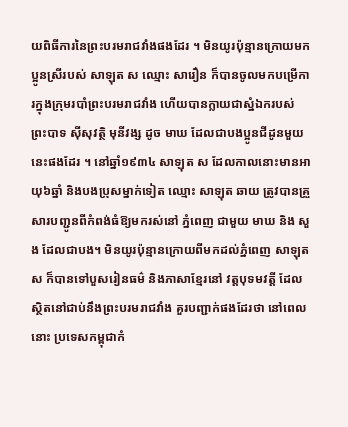យពិធីការនៃព្រះបរមរាជវាំងផងដែរ ។ មិនយូរប៉ុន្មានក្រោយមក ប្អូនស្រីរបស់ សាឡុត ស ឈ្មោះ សារឿន ក៏បានចូលមកបម្រើការក្នុងក្រុមរបាំព្រះបរមរាជវាំង ហើយបានក្លាយជាស្នំឯករបស់ព្រះបាទ ស៊ីសុវត្ថិ មុនីវង្ស ដូច មាឃ ដែលជាបងប្អូនជីដូនមួយនេះផងដែរ ។ នៅឆ្នាំ១៩៣៤ សាឡុត ស ដែលកាលនោះមានអាយុ៦ឆ្នាំ និងបងប្រុសម្នាក់ទៀត ឈ្មោះ សាឡុត ឆាយ ត្រូវបានគ្រួសារបញ្ជូនពីកំពង់ធំឱ្យមករស់នៅ ភ្នំពេញ ជាមួយ មាឃ និង សួង ដែលជាបង។ មិនយូរប៉ុន្មានក្រោយពីមកដល់ភ្នំពេញ សាឡុត ស ក៏បានទៅបួសរៀនធម៌ និងភាសាខ្មែរនៅ វត្តបុទមវត្តី ដែលស្ថិតនៅជាប់នឹងព្រះបរមរាជវាំង គួរបញ្ជាក់ផងដែរថា នៅពេលនោះ ប្រទេសកម្ពុជាកំ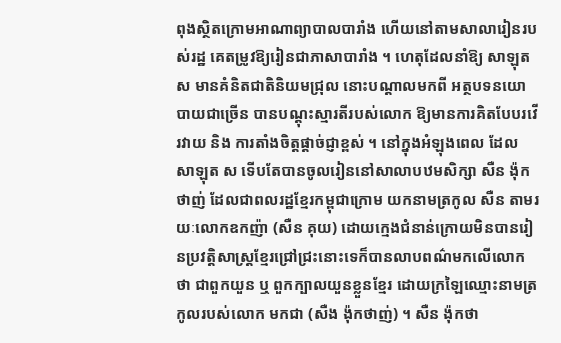ពុងស្ថិតក្រោមអាណាព្យាបាលបារាំង ហើយនៅតាមសាលារៀនរបស់រដ្ឋ គេតម្រូវឱ្យរៀនជាភាសាបារាំង ។ ហេតុដែលនាំឱ្យ សាឡុត ស មានគំនិតជាតិនិយមជ្រុល នោះបណ្ដាលមកពី អត្ថបទនយោបាយជាច្រើន បានបណ្ដុះស្មារតីរបស់លោក ឱ្យមានការគិតបែបរវើរវាយ និង ការតាំងចិត្តផ្ដាច់ជ្ញាខ្ពស់ ។ នៅក្នុងអំឡុងពេល ដែល សាឡុត ស ទើបតែបានចូលរៀននៅសាលាបឋមសិក្សា សឺន ង៉ុកថាញ់ ដែលជាពលរដ្ឋខ្មែរកម្ពុជាក្រោម យកនាមត្រកូល សឺន តាមរយៈលោកឧកញ៉ា (សឺន គុយ) ដោយក្មេងជំនាន់ក្រោយមិនបានរៀនប្រវត្តិសាស្ត្រខ្មែរជ្រៅជ្រះនោះទេក៏បានលាបពណ៌មកលើលោកថា ជាពួកយួន ឬ ពួកក្បាលយួនខ្លួនខ្មែរ ដោយក្រឡៃឈ្មោះនាមត្រកូលរបស់លោក មកជា (សឺង ង៉ុកថាញ់) ។ សឺន ង៉ុកថា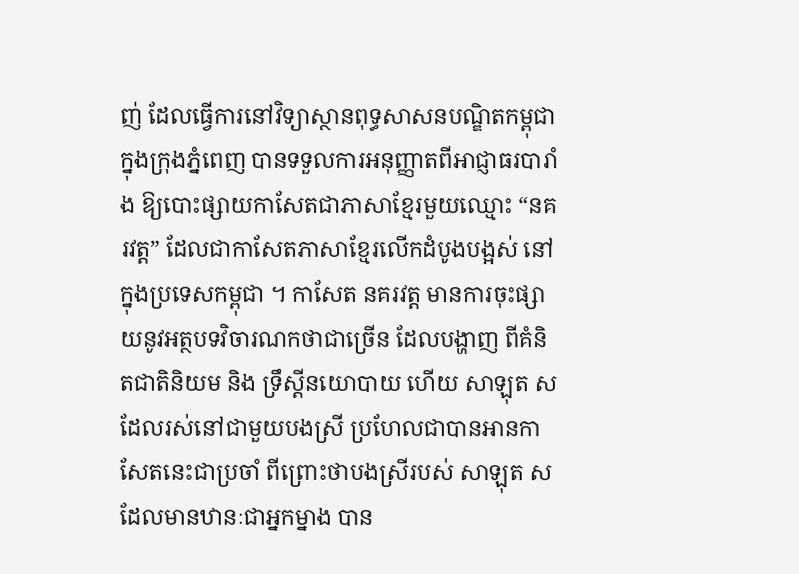ញ់ ដែលធ្វើការនៅវិទ្យាស្ថានពុទ្ធសាសនបណ្ឌិតកម្ពុជាក្នុងក្រុងភ្នំពេញ បានទទួលការអនុញ្ញាតពីអាជ្ញាធរបារាំង ឱ្យបោះផ្សាយកាសែតជាភាសាខ្មែរមួយឈ្មោះ “នគរវត្ត” ដែលជាកាសែតភាសាខ្មែរលើកដំបូងបង្អស់ នៅក្នុងប្រទេសកម្ពុជា ។ កាសែត នគរវត្ត មានការចុះផ្សាយនូវអត្ថបទវិចារណកថាជាច្រើន ដែលបង្ហាញ ពីគំនិតជាតិនិយម និង ទ្រឹស្ដីនយោបាយ ហើយ សាឡុត ស ដែលរស់នៅជាមួយបងស្រី ប្រហែលជាបានអានកាសែតនេះជាប្រចាំ ពីព្រោះថាបងស្រីរបស់ សាឡុត ស ដែលមានឋានៈជាអ្នកម្នាង បាន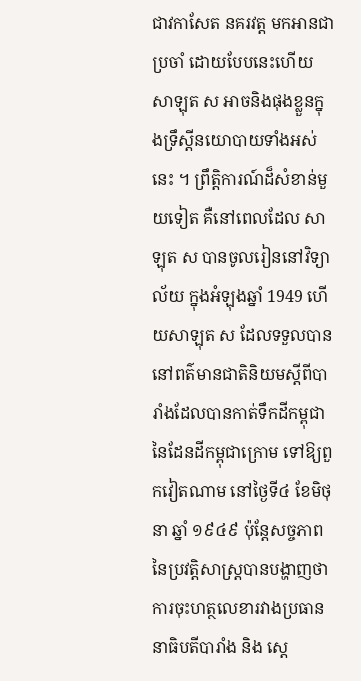ជាវកាសែត នគរវត្ត មកអានជាប្រចាំ ដោយបែបនេះហើយ សាឡុត ស អាចនិងផុងខ្លួនក្នុងទ្រឹស្ដីនយោបាយទាំងអស់នេះ ។ ព្រឹត្តិការណ៍ដ៏សំខាន់មួយទៀត គឺនៅពេលដែល សាឡុត ស បានចូលរៀននៅវិទ្យាល័យ ក្នុងអំឡុងឆ្នាំ 1949 ហើយសាឡុត ស ដែលទទួលបាននៅពត៌មានជាតិនិយមស្ដីពីបារាំងដែលបានកាត់ទឹកដីកម្ពុជា នៃដែនដីកម្ពុជាក្រោម ទៅឱ្យពួកវៀតណាម នៅថ្ងៃទី៤ ខែមិថុនា ឆ្នាំ ១៩៤៩ ប៉ុន្តែសច្ចភាពនៃប្រវត្តិសាស្ត្របានបង្ហាញថា ការចុះហត្ថលេខារវាងប្រធាននាធិបតីបារាំង និង ស្ដេ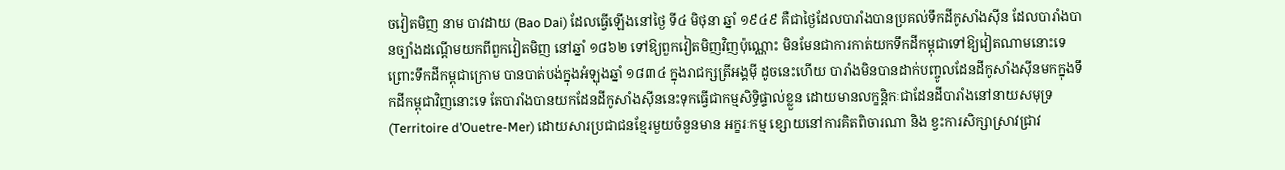ចវៀតមិញ នាម បាវដាយ (Bao Dai) ដែលធ្វើឡើងនៅថ្ងៃ ទី៤ មិថុនា ឆ្នាំ ១៩៤៩ គឺជាថ្ងៃដែលបារាំងបានប្រគល់ទឹកដីកូសាំងស៊ីន ដែលបារាំងបានច្បាំងដណ្តើមយកពីពួកវៀតមិញ នៅឆ្នាំ ១៨៦២ ទៅឱ្យពួកវៀតមិញវិញប៉ុណ្ណោះ មិនមែនជាការកាត់យកទឹកដីកម្ពុជាទៅឱ្យវៀតណាមនោះទេ ព្រោះទឹកដីកម្ពុជាក្រោម បានបាត់បង់ក្នុងអំឡុងឆ្នាំ ១៨៣៤ ក្នុងរាជក្សត្រីអង្គមុី ដូចនេះហើយ បារាំងមិនបានដាក់បញ្ចូលដែនដីកូសាំងសុីនមកក្នុងទឹកដីកម្ពុជាវិញនោះទេ តែបារាំងបានយកដែនដីកូសាំងស៊ីននេះទុកធ្វើជាកម្មសិទ្ធិផ្ទាល់ខ្លួន ដោយមានលក្ខន្តិកៈជាដែនដីបារាំងនៅនាយសមុទ្រ (Territoire d’Ouetre-Mer) ដោយសារប្រជាជនខ្មែរមួយចំនួនមាន អក្ខរៈកម្ម ខ្សោយនៅការគិតពិចារណា និង ខ្វះការសិក្សាស្រាវជ្រាវ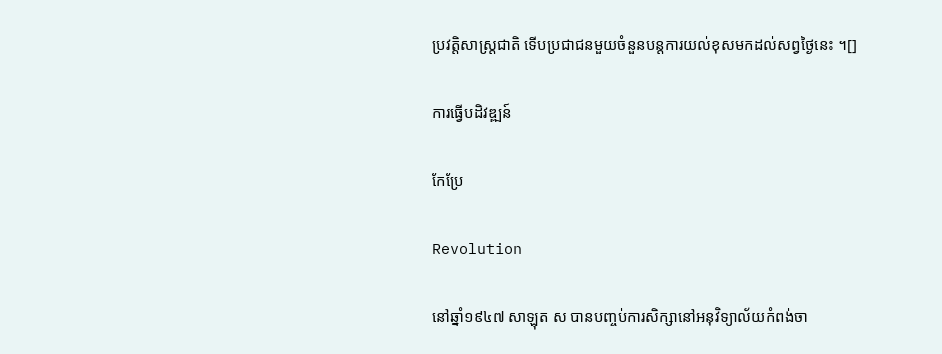ប្រវត្តិសាស្ត្រជាតិ ទើបប្រជាជនមួយចំនួនបន្តការយល់ខុសមកដល់សព្វថ្ងៃនេះ ។[]

ការធ្វើបដិវឌ្ឍន៍

កែប្រែ

Revolution

នៅឆ្នាំ១៩៤៧ សាឡុត ស បានបញ្ចប់ការសិក្សានៅអនុវិទ្យាល័យកំពង់ចា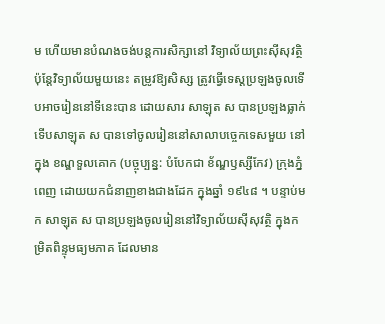ម ហើយមានបំណងចង់បន្តការសិក្សានៅ វិទ្យាល័យព្រះសុីសុវត្ថិ ប៉ុន្តែវិទ្យាល័យមួយនេះ តម្រូវឱ្យសិស្ស ត្រូវធ្វើទេស្តប្រឡងចូលទើបអាចរៀននៅទីនេះបាន ដោយសារ សាឡុត ស បានប្រឡងធ្លាក់ ទើបសាឡុត ស បានទៅចូលរៀននៅសាលាបច្ចេកទេសមួយ នៅក្នុង ខណ្ឌទួលគោក (បច្ចុប្បន្ន: បំបែកជា ខ័ណ្ឌឫស្សីកែវ) ក្រុងភ្នំពេញ ដោយយកជំនាញខាងជាងដែក ក្នុងឆ្នាំ ១៩៤៨ ។ បន្ទាប់មក សាឡុត ស បានប្រឡងចូលរៀននៅវិទ្យាល័យស៊ីសុវត្ថិ ក្នុងកម្រិតពិន្ទុមធ្យមភាគ ដែលមាន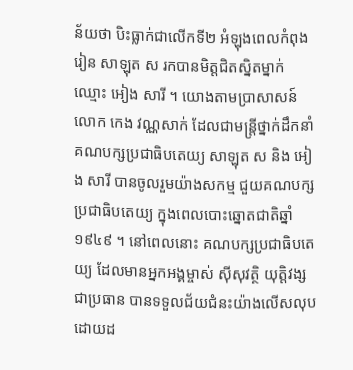ន័យថា បិះធ្លាក់ជាលើកទី២ អំឡុងពេលកំពុងរៀន សាឡុត ស រកបានមិត្តជិតស្និតម្នាក់ ឈ្មោះ អៀង សារី ។ យោងតាមប្រាសាសន៍លោក កេង វណ្ណសាក់ ដែលជាមន្រ្តីថ្នាក់ដឹកនាំគណបក្សប្រជាធិបតេយ្យ សាឡុត ស និង អៀង សារី បានចូលរួមយ៉ាងសកម្ម ជួយគណបក្សប្រជាធិបតេយ្យ ក្នុងពេលបោះឆ្នោតជាតិឆ្នាំ១៩៤៩ ។ នៅពេលនោះ គណបក្សប្រជាធិបតេយ្យ ដែលមានអ្នកអង្គម្ចាស់ ស៊ីសុវត្ថិ យុត្តិវង្ស ជាប្រធាន បានទទួលជ័យជំនះយ៉ាងលើសលុប ដោយដ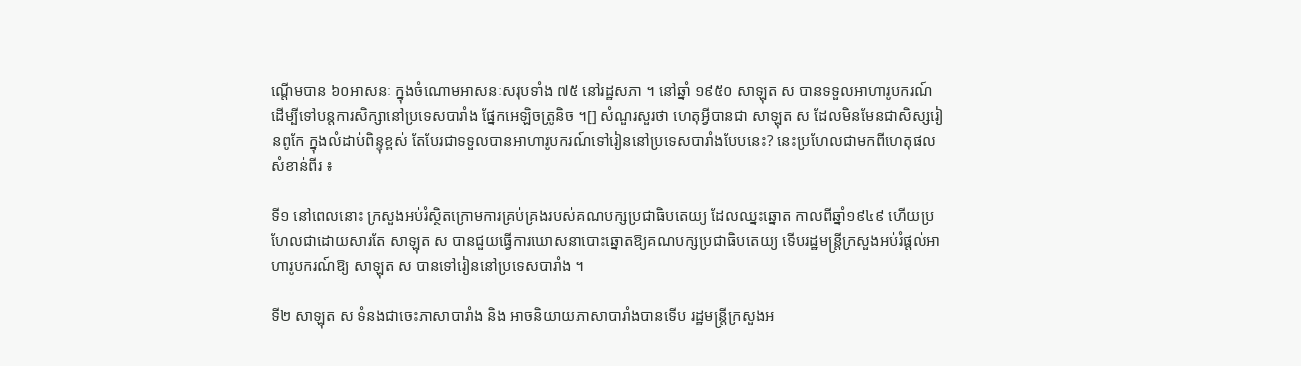ណ្តើមបាន ៦០អាសនៈ ក្នុងចំណោមអាសនៈសរុបទាំង ៧៥ នៅរដ្ឋសភា ។ នៅឆ្នាំ ១៩៥០ សាឡុត ស បានទទួលអាហារូបករណ៍ ដើម្បីទៅបន្តការសិក្សានៅប្រទេសបារាំង ផ្នែកអេឡិចត្រូនិច ។[] សំណួរសួរថា ហេតុអ្វីបានជា សាឡុត ស ដែលមិនមែនជាសិស្សរៀនពូកែ ក្នុងលំដាប់ពិន្ទុខ្ពស់ តែបែរជាទទួលបានអាហារូបករណ៍ទៅរៀននៅប្រទេសបារាំងបែបនេះ? នេះប្រហែលជាមកពីហេតុផលសំខាន់ពីរ ៖

ទី១ នៅពេលនោះ ក្រសួងអប់រំស្ថិតក្រោមការគ្រប់គ្រងរបស់គណបក្សប្រជាធិបតេយ្យ ដែលឈ្នះឆ្នោត កាលពីឆ្នាំ១៩៤៩ ហើយប្រហែលជាដោយសារតែ សាឡុត ស បានជួយធ្វើការឃោសនាបោះឆ្នោតឱ្យគណបក្សប្រជាធិបតេយ្យ ទើបរដ្ឋមន្រ្តីក្រសួងអប់រំផ្តល់អាហារូបករណ៍ឱ្យ សាឡុត ស បានទៅរៀននៅប្រទេសបារាំង ។

ទី២ សាឡុត ស ទំនងជាចេះភាសាបារាំង និង អាចនិយាយភាសាបារាំងបានទើប រដ្ឋមន្រ្តីក្រសួងអ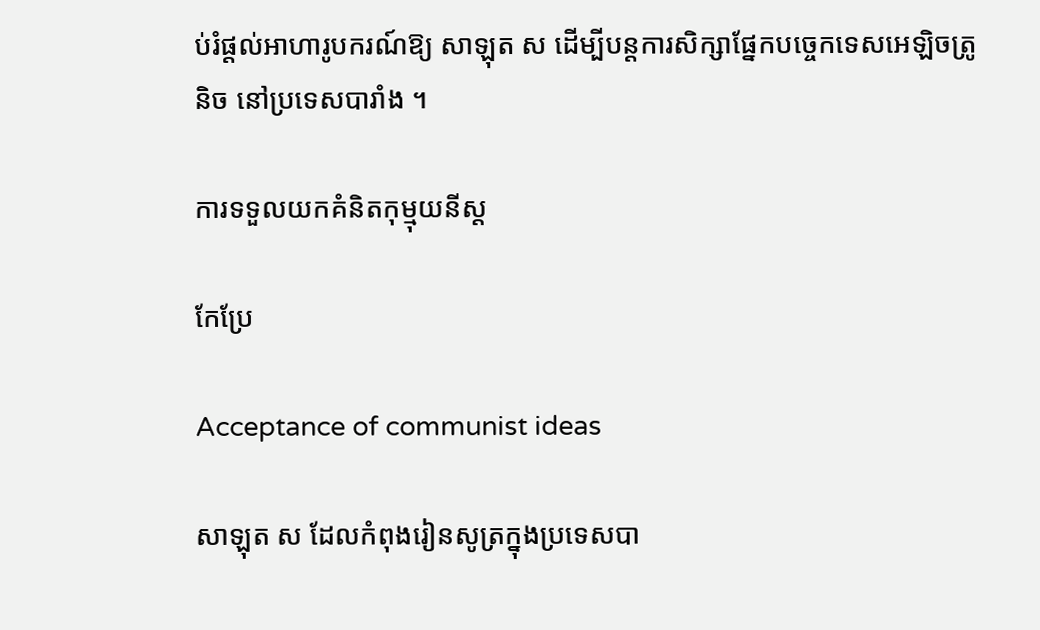ប់រំផ្តល់អាហារូបករណ៍ឱ្យ សាឡុត ស ដើម្បីបន្តការសិក្សាផ្នែកបច្ចេកទេសអេឡិចត្រូនិច នៅប្រទេសបារាំង ។

ការទទួលយកគំនិតកុម្មុយនីស្ត

កែប្រែ

Acceptance of communist ideas

សាឡុត ស ដែលកំពុងរៀនសូត្រក្នុងប្រទេសបា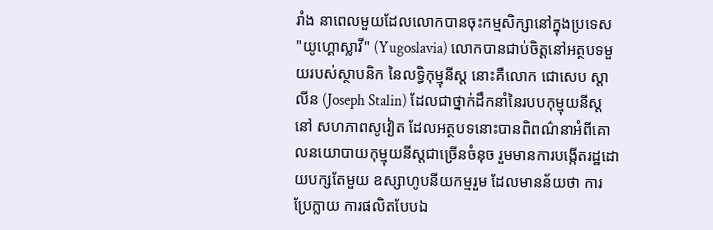រាំង នាពេលមួយដែលលោកបានចុះកម្មសិក្សានៅក្នុងប្រទេស "យូហ្គោស្លាវី" (Yugoslavia) លោកបានជាប់ចិត្តនៅអត្ថបទមួយរបស់ស្ថាបនិក នៃលទ្ធិកុម្មុនីស្ត នោះគឺលោក ជោសេប ស្តាលីន (Joseph Stalin) ដែលជាថ្នាក់ដឹកនាំនៃរបបកុម្មុយនីស្ត នៅ សហភាពសូវៀត ដែលអត្ថបទនោះបានពិពណ៌នាអំពីគោលនយោបាយកុម្មុយនីស្តជាច្រើនចំនុច រួមមានការបង្កើតរដ្ឋដោយបក្សតែមួយ ឧស្សាហូបនីយកម្មរួម ដែលមានន័យថា ការប្រែក្លាយ ការផលិតបែបឯ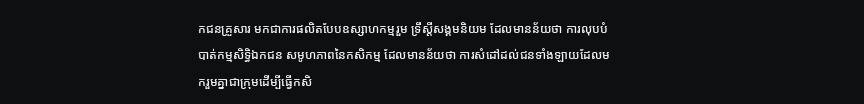កជនគ្រួសារ មកជាការផលិតបែបឧស្សាហកម្មរួម ទ្រឹស្ដីសង្គមនិយម ដែលមានន័យថា ការលុបបំបាត់កម្មសិទ្ធិឯកជន សមូហភាពនៃកសិកម្ម ដែលមានន័យថា ការសំដៅដល់ជនទាំងឡាយដែលមករួមគ្នាជាក្រុមដើម្បីធ្វើកសិ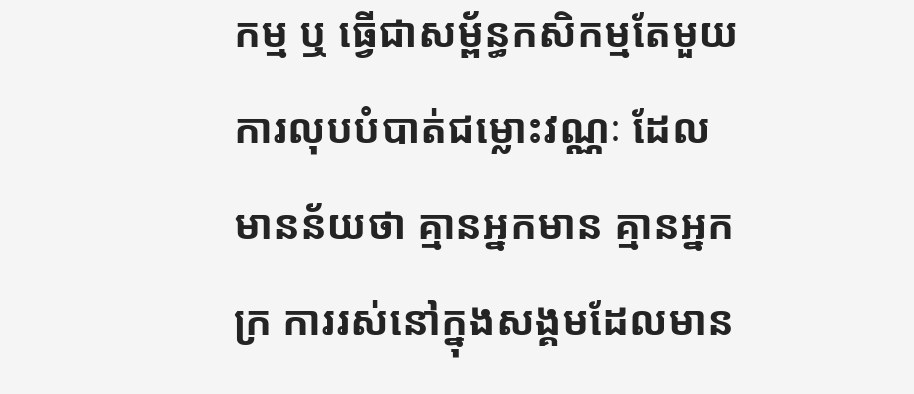កម្ម ឬ ធ្វើជាសម្ព័ន្ធកសិកម្មតែមួយ ការលុបបំបាត់ជម្លោះវណ្ណៈ ដែលមានន័យថា គ្មានអ្នកមាន គ្មានអ្នកក្រ ការរស់នៅក្នុងសង្គមដែលមាន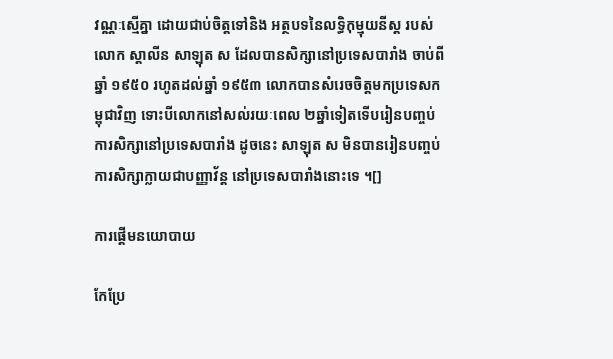វណ្ណៈស្មើគ្នា ដោយជាប់ចិត្តទៅនិង អត្ថបទនៃលទ្ធិកុម្មុយនីស្ត របស់លោក ស្តាលីន សាឡុត ស ដែលបានសិក្សានៅប្រទេសបារាំង ចាប់ពីឆ្នាំ ១៩៥០ រហូតដល់ឆ្នាំ ១៩៥៣ លោកបានសំរេចចិត្តមកប្រទេសកម្ពុជាវិញ ទោះបីលោកនៅសល់រយៈពេល ២ឆ្នាំទៀតទើបរៀនបញ្ចប់ការសិក្សានៅប្រទេសបារាំង ដូចនេះ សាឡុត ស មិនបានរៀនបញ្ចប់ការសិក្សាក្លាយជាបញ្ញាវ័ន្ត នៅប្រទេសបារាំងនោះទេ ។[]

ការផ្ដើមនយោបាយ

កែប្រែ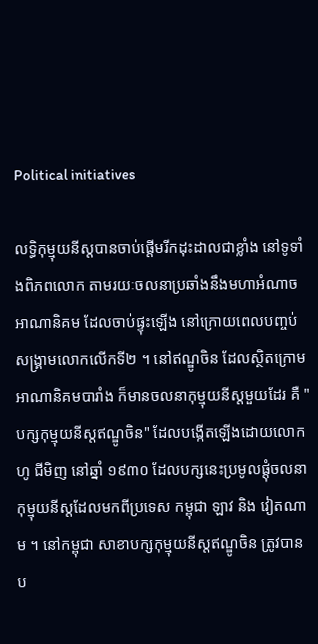Political initiatives

លទ្ធិកុម្មុយនីស្តបានចាប់ផ្តើមរីកដុះដាលជាខ្លាំង នៅទូទាំងពិភពលោក តាមរយៈចលនាប្រឆាំងនឹងមហាអំណាចអាណានិគម ដែលចាប់ផ្ទុះឡើង នៅក្រោយពេលបញ្ចប់ សង្គ្រាមលោកលើកទី២ ។ នៅឥណ្ឌូចិន ដែលស្ថិតក្រោមអាណានិគមបារាំង ក៏មានចលនាកុម្មុយនីស្តមួយដែរ គឺ "បក្សកុម្មុយនីស្តឥណ្ឌូចិន" ដែលបង្កើតឡើងដោយលោក ហូ ជីមិញ នៅឆ្នាំ ១៩៣០ ដែលបក្សនេះប្រមូលផ្តុំចលនាកុម្មុយនីស្តដែលមកពីប្រទេស កម្ពុជា ឡាវ និង វៀតណាម ។ នៅកម្ពុជា សាខាបក្សកុម្មុយនីស្តឥណ្ឌូចិន ត្រូវបានប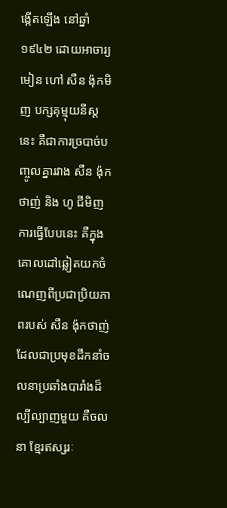ង្កើតឡើង នៅឆ្នាំ១៩៤២ ដោយអាចារ្យមៀន ហៅ សឺន ង៉ុកមិញ បក្សគុម្មុយនីស្តនេះ គឺជាការច្របាច់បញ្ចូលគ្នារវាង សឺន ង៉ុកថាញ់ និង ហូ ជីមិញ ការធ្វើបែបនេះ គឺក្នុងគោលដៅឆ្លៀតយកចំណេញពីប្រជាប្រិយភាពរបស់ សឺន ង៉ុកថាញ់ ដែលជាប្រមុខដឹកនាំចលនាប្រឆាំងបារាំងដ៏ល្បីល្បាញមួយ គឺចលនា ខ្មែរឥស្សរៈ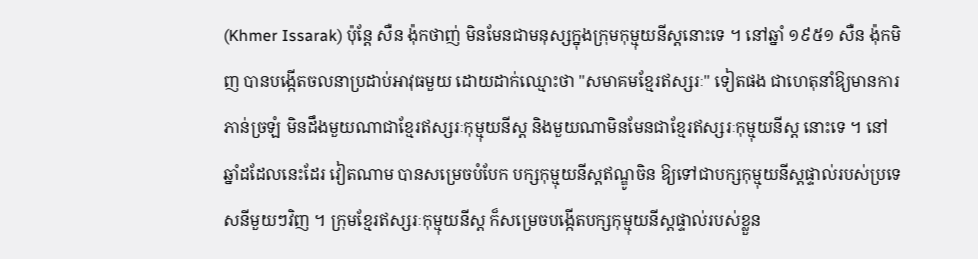(Khmer Issarak) ប៉ុន្តែ សឺន ង៉ុកថាញ់ មិនមែនជាមនុស្សក្នុងក្រុមកុម្មុយនីស្តនោះទេ ។ នៅឆ្នាំ ១៩៥១ សឺន ង៉ុកមិញ បានបង្កើតចលនាប្រដាប់អាវុធមួយ ដោយដាក់ឈ្មោះថា "សមាគមខ្មែរឥស្សរៈ" ទៀតផង ជាហេតុនាំឱ្យមានការភាន់ច្រឡំ មិនដឹងមួយណាជាខ្មែរឥស្សរៈកុម្មុយនីស្ត និងមួយណាមិនមែនជាខ្មែរឥស្សរៈកុម្មុយនីស្ត នោះទេ ។ នៅឆ្នាំដដែលនេះដែរ វៀតណាម បានសម្រេចបំបែក បក្សកុម្មុយនីស្តឥណ្ឌូចិន ឱ្យទៅជាបក្សកុម្មុយនីស្តផ្ទាល់របស់ប្រទេសនីមួយៗវិញ ។ ក្រុមខ្មែរឥស្សរៈកុម្មុយនីស្ត ក៏សម្រេចបង្កើតបក្សកុម្មុយនីស្តផ្ទាល់របស់ខ្លួន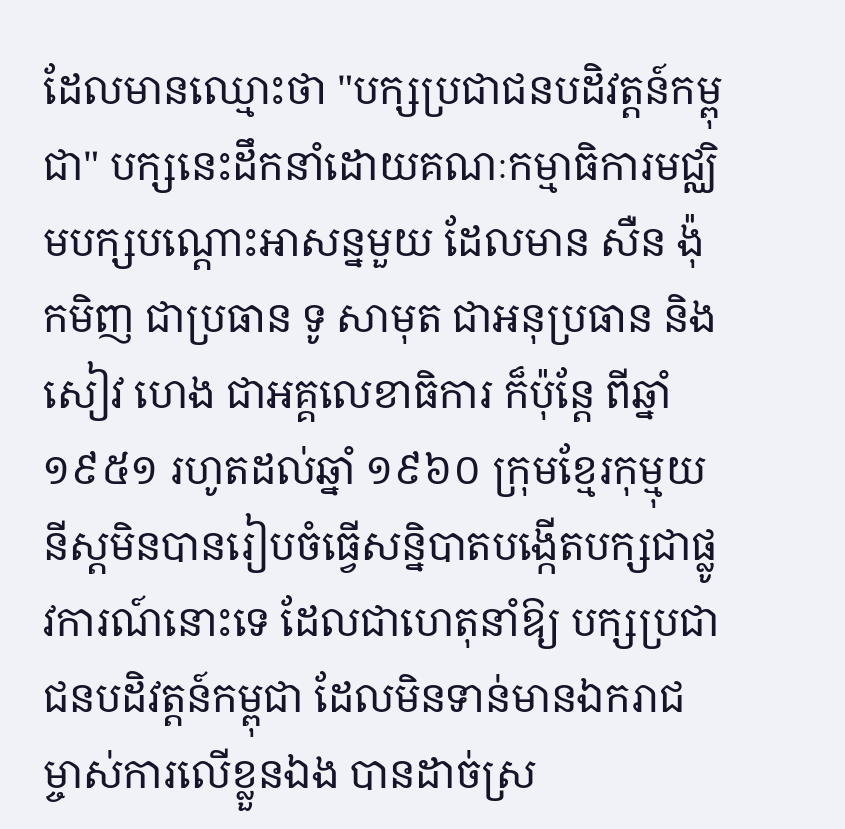ដែលមានឈ្មោះថា "បក្សប្រជាជនបដិវត្តន៍កម្ពុជា" បក្សនេះដឹកនាំដោយគណៈកម្មាធិការមជ្ឈិមបក្សបណ្តោះអាសន្នមួយ ដែលមាន សឺន ង៉ុកមិញ ជាប្រធាន ទូ សាមុត ជាអនុប្រធាន និង សៀវ ហេង ជាអគ្គលេខាធិការ ក៏ប៉ុន្តែ ពីឆ្នាំ ១៩៥១ រហូតដល់ឆ្នាំ ១៩៦០ ក្រុមខ្មែរកុម្មុយនីស្តមិនបានរៀបចំធ្វើសន្និបាតបង្កើតបក្សជាផ្លូវការណ៍នោះទេ ដែលជាហេតុនាំឱ្យ បក្សប្រជាជនបដិវត្តន៍កម្ពុជា ដែលមិនទាន់មានឯករាជម្ចាស់ការលើខ្លួនឯង បានដាច់ស្រ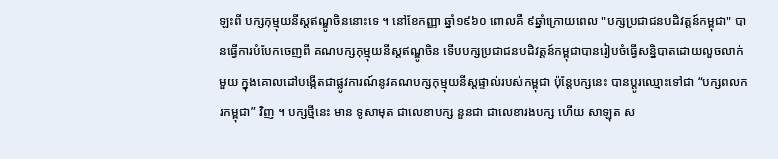ឡះពី បក្សកុម្មុយនីស្តឥណ្ឌូចិននោះទេ ។ នៅខែកញ្ញា ឆ្នាំ១៩៦០ ពោលគឺ ៩ឆ្នាំក្រោយពេល "បក្សប្រជាជនបដិវត្តន៍កម្ពុជា" បានធ្វើការបំបែកចេញពី គណបក្សកុម្មុយនីស្តឥណ្ឌូចិន ទើបបក្សប្រជាជនបដិវត្តន៍កម្ពុជាបានរៀបចំធ្វើសន្និបាតដោយលួចលាក់មួយ ក្នុងគោលដៅបង្កើតជាផ្លូវការណ៍នូវគណបក្សកុម្មុយនីស្តផ្ទាល់របស់កម្ពុជា ប៉ុន្តែបក្សនេះ បានប្តូរឈ្មោះទៅជា “បក្សពលករកម្ពុជា” វិញ ។ បក្សថ្មីនេះ មាន ទូសាមុត ជាលេខាបក្ស នួនជា ជាលេខារងបក្ស ហើយ សាឡុត ស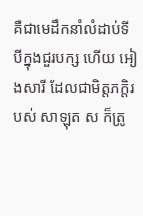គឺជាមេដឹកនាំលំដាប់ទីបីក្នុងជួរបក្ស ហើយ អៀងសារី ដែលជាមិត្តភក្តិរបស់ សាឡុត ស ក៏ត្រូ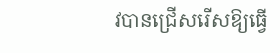វបានជ្រើសរើសឱ្យធ្វើ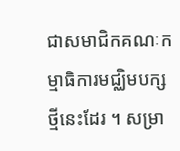ជាសមាជិកគណៈកម្មាធិការមជ្ឈិមបក្សថ្មីនេះដែរ ។ សម្រា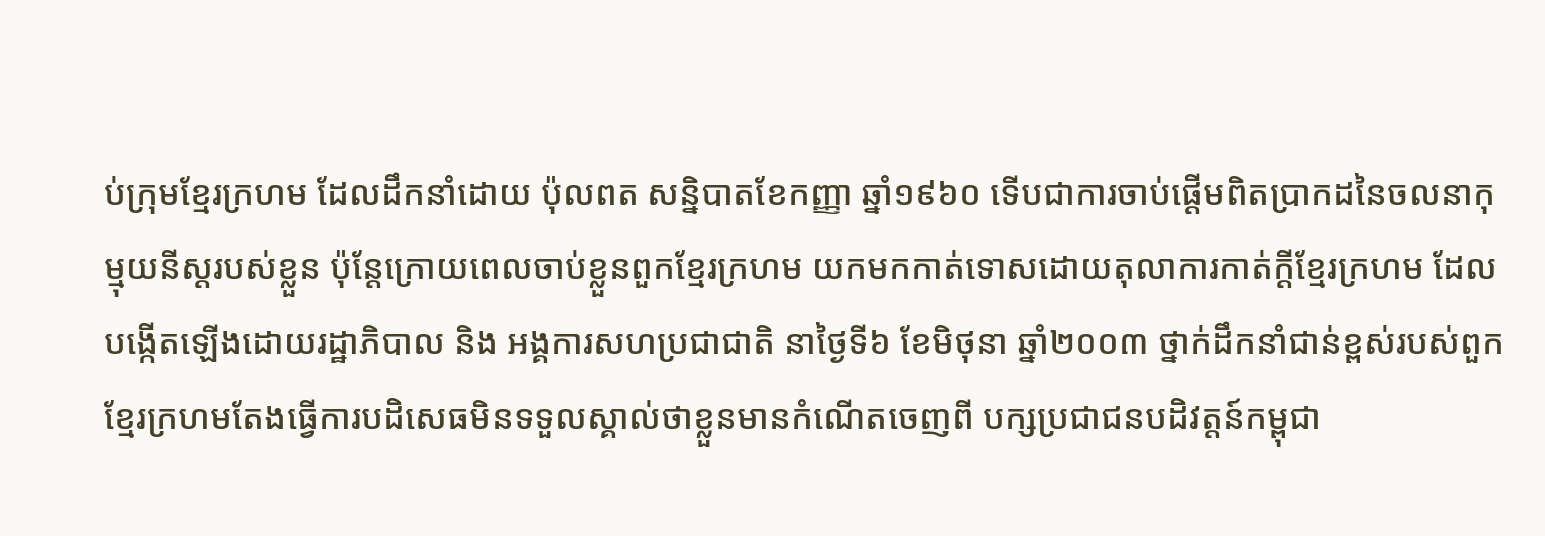ប់ក្រុមខ្មែរក្រហម ដែលដឹកនាំដោយ ប៉ុលពត សន្និបាតខែកញ្ញា ឆ្នាំ១៩៦០ ទើបជាការចាប់ផ្តើមពិតប្រាកដនៃចលនាកុម្មុយនីស្តរបស់ខ្លួន ប៉ុន្តែក្រោយពេលចាប់ខ្លួនពួកខ្មែរក្រហម យកមកកាត់ទោសដោយតុលាការកាត់ក្ដីខ្មែរក្រហម ដែលបង្កើតឡើងដោយរដ្ឋាភិបាល និង អង្គការសហប្រជាជាតិ នាថ្ងៃទី៦ ខែមិថុនា ឆ្នាំ២០០៣ ថ្នាក់ដឹកនាំជាន់ខ្ពស់របស់ពួកខ្មែរក្រហមតែងធ្វើការបដិសេធមិនទទួលស្គាល់ថាខ្លួនមានកំណើតចេញពី បក្សប្រជាជនបដិវត្តន៍កម្ពុជា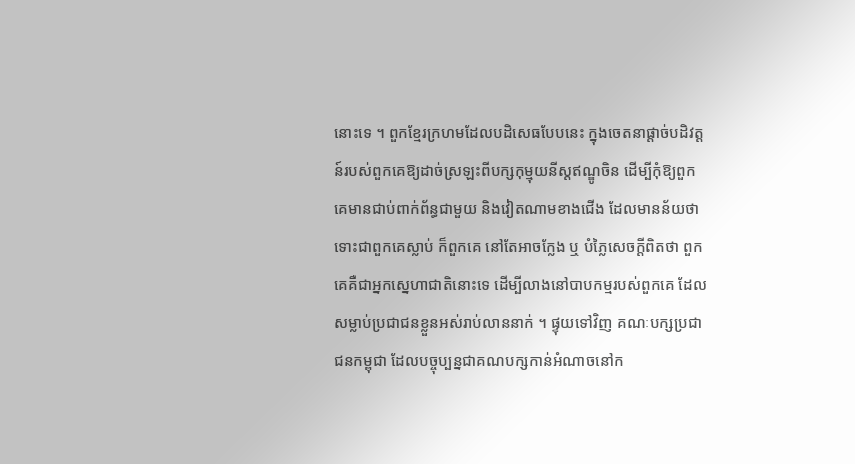នោះទេ ។ ពួកខ្មែរក្រហមដែលបដិសេធបែបនេះ ក្នុងចេតនាផ្តាច់បដិវត្តន៍របស់ពួកគេឱ្យដាច់ស្រឡះពីបក្សកុម្មុយនីស្តឥណ្ឌូចិន ដើម្បីកុំឱ្យពួកគេមានជាប់ពាក់ព័ន្ធជាមួយ និងវៀតណាមខាងជើង ដែលមានន័យថា ទោះជាពួកគេស្លាប់ ក៏ពួកគេ នៅតែអាចក្លែង ឬ បំភ្លៃសេចក្ដីពិតថា ពួកគេគឺជាអ្នកស្នេហាជាតិនោះទេ ដើម្បីលាងនៅបាបកម្មរបស់ពួកគេ ដែលសម្លាប់ប្រជាជនខ្លួនអស់រាប់លាននាក់ ។ ផ្ទុយទៅវិញ គណៈបក្សប្រជាជនកម្ពុជា ដែលបច្ចុប្បន្នជាគណបក្សកាន់អំណាចនៅក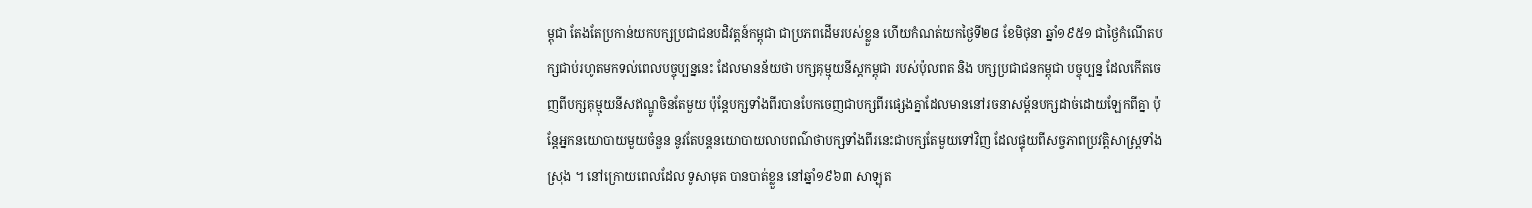ម្ពុជា តែងតែប្រកាន់យកបក្សប្រជាជនបដិវត្តន៍កម្ពុជា ជាប្រភពដើមរបស់ខ្លួន ហើយកំណត់យកថ្ងៃទី២៨ ខែមិថុនា ឆ្នាំ១៩៥១ ជាថ្ងៃកំណើតបក្សជាប់រហូតមកទល់ពេលបច្ចុប្បន្ននេះ ដែលមានន័យថា បក្សគុម្មុយនីស្តកម្ពុជា របស់ប៉ុលពត និង បក្សប្រជាជនកម្ពុជា បច្ចុប្បន្ន ដែលកើតចេញពីបក្សគុម្មុយនីសឥណ្ឌូចិនតែមួយ ប៉ុន្តែបក្សទាំងពីរបានបែកចេញជាបក្សពីរផ្សេងគ្នាដែលមាននៅរចនាសម្ព័នបក្សដាច់ដោយឡែកពីគ្នា ប៉ុន្តែអ្នកនយោបាយមួយចំនួន នូវតែបន្តនយោបាយលាបពណ៌ថាបក្សទាំងពីរនេះជាបក្សតែមួយទៅវិញ ដែលផ្ទុយពីសច្ចភាពប្រវត្តិសាស្ត្រទាំងស្រុង ។ នៅក្រោយពេលដែល ទូសាមុត បានបាត់ខ្លួន នៅឆ្នាំ១៩៦៣ សាឡុត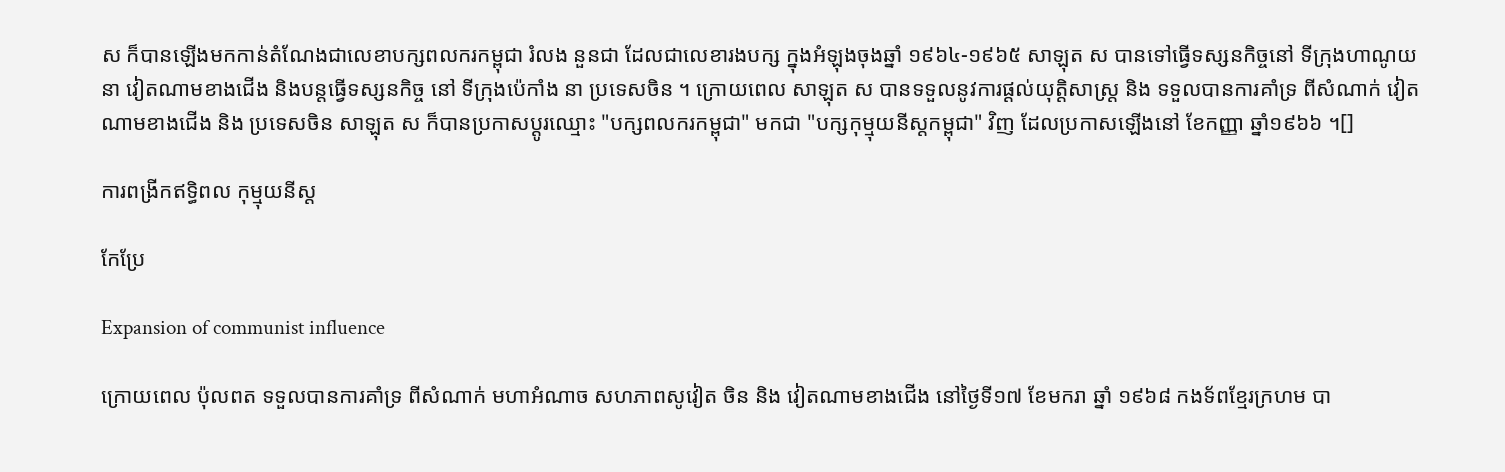ស ក៏បានឡើងមកកាន់តំណែងជាលេខាបក្សពលករកម្ពុជា រំលង នួនជា ដែលជាលេខារងបក្ស ក្នុងអំឡុងចុងឆ្នាំ ១៩៦៤-១៩៦៥ សាឡុត ស បានទៅធ្វើទស្សនកិច្ចនៅ ទីក្រុងហាណូយ នា វៀតណាមខាងជើង និងបន្តធ្វើទស្សនកិច្ច នៅ ទីក្រុងប៉េកាំង នា ប្រទេសចិន ។ ក្រោយពេល សាឡុត ស បានទទួលនូវការផ្ដល់យុត្តិសាស្ត្រ និង ទទួលបានការគាំទ្រ ពីសំណាក់ វៀតណាមខាងជើង និង ប្រទេសចិន សាឡុត ស ក៏បានប្រកាសប្ដូរឈ្មោះ "បក្សពលករកម្ពុជា" មកជា "បក្សកុម្មុយនីស្តកម្ពុជា" វិញ ដែលប្រកាសឡើងនៅ ខែកញ្ញា ឆ្នាំ១៩៦៦ ។[]

ការពង្រីកឥទ្ធិពល កុម្មុយនីស្ត

កែប្រែ

Expansion of communist influence

ក្រោយពេល ប៉ុលពត ទទួលបានការគាំទ្រ ពីសំណាក់ មហាអំណាច សហភាពសូវៀត ចិន និង វៀតណាមខាងជើង នៅថ្ងៃទី១៧ ខែមករា ឆ្នាំ ១៩៦៨ កងទ័ពខ្មែរក្រហម បា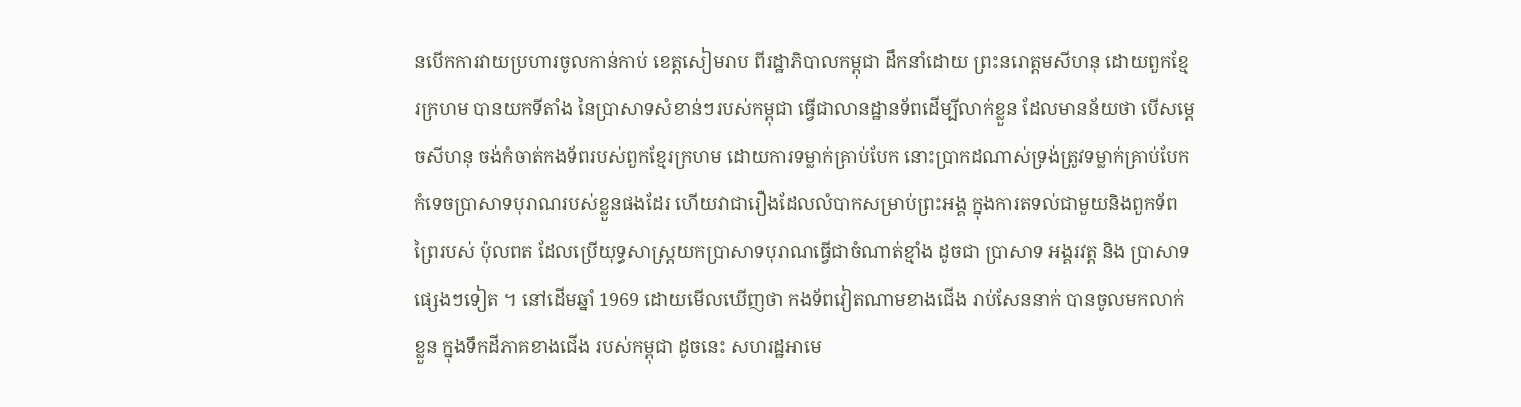នបើកការវាយប្រហារចូលកាន់កាប់ ខេត្តសៀមរាប ពីរដ្ឋាភិបាលកម្ពុជា ដឹកនាំដោយ ព្រះនរោត្តមសីហនុ ដោយពួកខ្មែរក្រហម បានយកទីតាំង នៃប្រាសាទសំខាន់ៗរបស់កម្ពុជា ធ្វើជាលានដ្ឋានទ័ពដើម្បីលាក់ខ្លួន ដែលមានន័យថា បើសម្ដេចសីហនុ ចង់កំចាត់កងទ័ពរបស់ពួកខ្មែរក្រហម ដោយការទម្លាក់គ្រាប់បែក នោះប្រាកដណាស់ទ្រង់ត្រូវទម្លាក់គ្រាប់បែកកំទេចប្រាសាទបុរាណរបស់ខ្លួនផងដែរ ហើយវាជារឿងដែលលំបាកសម្រាប់ព្រះអង្គ ក្នុងការតទល់ជាមួយនិងពួកទ័ពព្រៃរបស់ ប៉ុលពត ដែលប្រើយុទ្ធសាស្ត្រយកប្រាសាទបុរាណធ្វើជាចំណាត់ខ្មាំង ដូចជា ប្រាសាទ អង្គរវត្ត និង ប្រាសាទផ្សេងៗទៀត ។ នៅដើមឆ្នាំ 1969 ដោយមើលឃើញថា កងទ័ពវៀតណាមខាងជើង រាប់សែននាក់ បានចូលមកលាក់ខ្លួន ក្នុងទឹកដីភាគខាងជើង របស់កម្ពុជា ដូចនេះ សហរដ្ឋអាមេ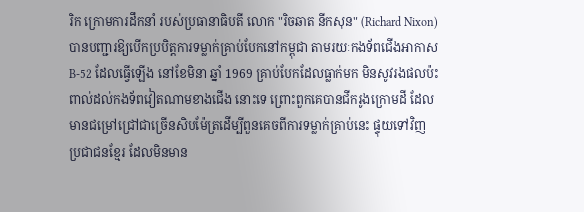រិក ក្រោមការដឹកនាំ របស់ប្រធានាធិបតី លោក "រិចឆាត នីកសុន" (Richard Nixon) បានបញ្ជារឱ្យបើកប្របិត្តការទម្លាក់គ្រាប់បែកនៅកម្ពុជា តាមរយៈកងទ័ពជើងអាកាស B-52 ដែលធ្វើឡើង នៅខែមិនា ឆ្នាំ 1969 គ្រាប់បែកដែលធ្លាក់មក មិនសូវរងផលប៉ះពាល់ដល់កងទ័ពវៀតណាមខាងជើង នោះទេ ព្រោះពួកគេបានជីករូងក្រោមដី ដែលមានជម្រៅជ្រៅជាច្រើនសិបម៉ែត្រដើម្បីពួនគេចពីការទម្លាក់គ្រាប់នេះ ផ្ទុយទៅវិញ ប្រជាជនខ្មែរ ដែលមិនមាន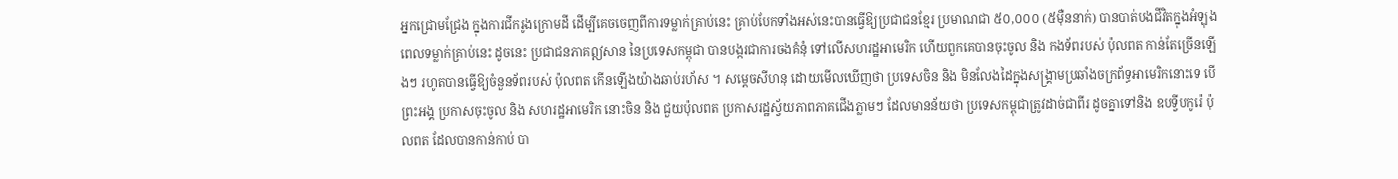អ្នកជ្រោមជ្រែង ក្នុងការជីករូងក្រោមដី ដើម្បីគេចចេញពីការទម្លាក់គ្រាប់នេះ គ្រាប់បែកទាំងអស់នេះបានធ្វើឱ្យប្រជាជនខ្មែរ ប្រមាណជា ៥០,០០០ (៥មុឺននាក់) បានបាត់បងជីវិតក្នុងអំឡុងពេលទម្លាក់គ្រាប់នេះ ដូចនេះ ប្រជាជនភាគឦសាន នៃប្រទេសកម្ពុជា បានបង្ករជាការចងគំនុំ ទៅលើសហរដ្ឋអាមេរិក ហើយពួកគេបានចុះចូល និង កងទ័ពរបស់ ប៉ុលពត កាន់តែច្រើនឡើងៗ រហូតបានធ្វើឱ្យចំនួនទ័ពរបស់ ប៉ុលពត កើនឡើងយ៉ាងឆាប់រហ័ស ។ សម្ដេចសីហនុ ដោយមើលឃើញថា ប្រទេសចិន និង មិនលែងដៃក្នុងសង្គ្រាមប្រឆាំងចក្រព័ទ្ធអាមេរិកនោះទេ បើព្រះអង្គ ប្រកាសចុះចូល និង សហរដ្ឋអាមេរិក នោះចិន និង ជួយប៉ុលពត ប្រកាសរដ្ឋស្វ័យភាពភាគជើងភ្លាមៗ ដែលមានន័យថា ប្រទេសកម្ពុជាត្រូវដាច់ជាពីរ ដូចគ្នាទៅនិង ឧបទ្វីបកូរ៉េ ប៉ុលពត ដែលបានកាន់កាប់ បា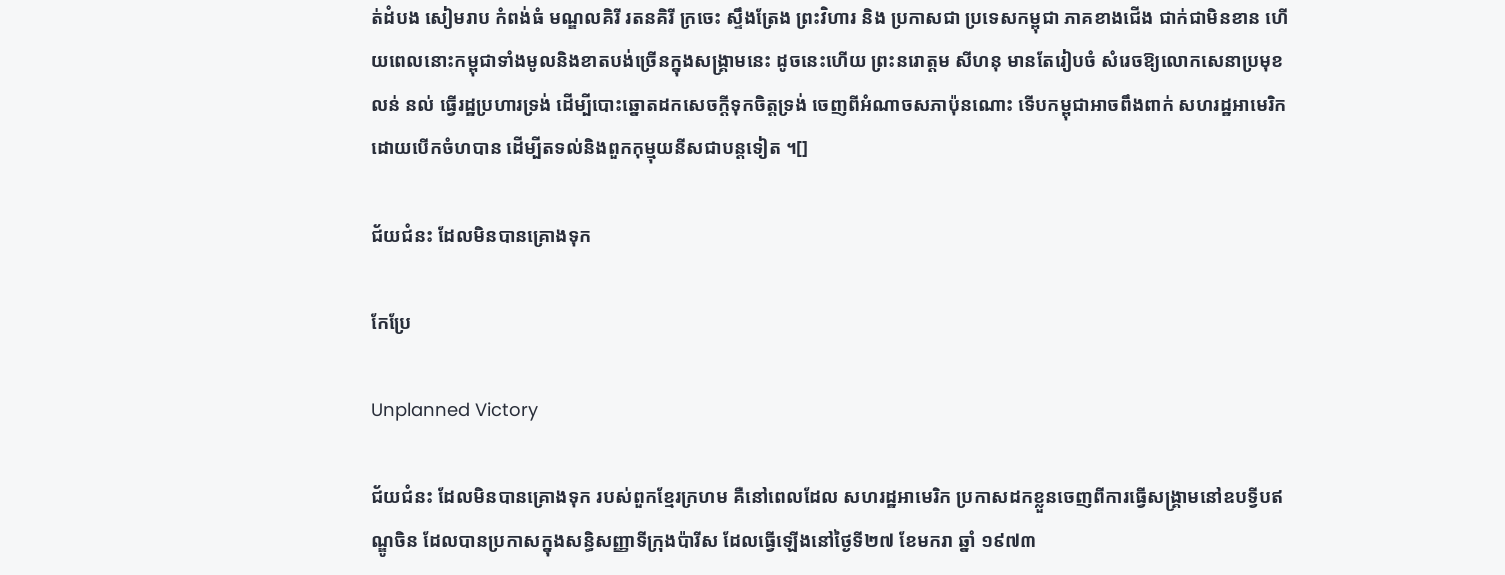ត់ដំបង សៀមរាប កំពង់ធំ មណ្ឌលគិរី រតនគិរី ក្រចេះ ស្ទឹងត្រែង ព្រះវិហារ និង ប្រកាសជា ប្រទេសកម្ពុជា ភាគខាងជើង ជាក់ជាមិនខាន ហើយពេលនោះកម្ពុជាទាំងមូលនិងខាតបង់ច្រើនក្នុងសង្គ្រាមនេះ ដូចនេះហើយ ព្រះនរោត្តម សីហនុ មានតែរៀបចំ សំរេចឱ្យលោកសេនាប្រមុខ លន់ នល់ ធ្វើរដ្ឋប្រហារទ្រង់ ដើម្បីបោះឆ្នោតដកសេចក្ដីទុកចិត្តទ្រង់ ចេញពីអំណាចសភាប៉ុនណោះ ទើបកម្ពុជាអាចពឹងពាក់ សហរដ្ឋអាមេរិក ដោយបើកចំហបាន ដើម្បីតទល់និងពួកកុម្មុយនីសជាបន្តទៀត ។[]

ជ័យជំនះ ដែលមិនបានគ្រោងទុក

កែប្រែ

Unplanned Victory

ជ័យជំនះ ដែលមិនបានគ្រោងទុក របស់ពួកខ្មែរក្រហម គឺនៅពេលដែល សហរដ្ឋអាមេរិក ប្រកាសដកខ្លួនចេញពីការធ្វើសង្គ្រាមនៅឧបទ្វីបឥណ្ឌូចិន ដែលបានប្រកាសក្នុងសន្ធិសញ្ញាទីក្រុងប៉ារីស ដែលធ្វើឡើងនៅថ្ងៃទី២៧ ខែមករា ឆ្នាំ ១៩៧៣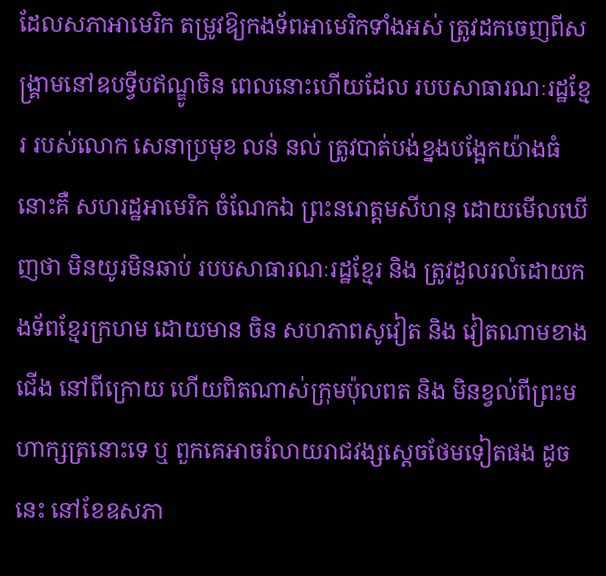ដែលសភាអាមេរិក តម្រូវឱ្យកងទ័ពអាមេរិកទាំងអស់ ត្រូវដកចេញពីសង្គ្រាមនៅឧបទ្វីបឥណ្ឌូចិន ពេលនោះហើយដែល របបសាធារណៈរដ្ឋខ្មែរ របស់លោក សេនាប្រមុខ លន់ នល់ ត្រូវបាត់បង់ខ្នងបង្អែកយ៉ាងធំនោះគឺ សហរដ្ឋអាមេរិក ចំណែកឯ ព្រះនរោត្តមសីហនុ ដោយមើលឃើញថា មិនយូរមិនឆាប់ របបសាធារណៈរដ្ឋខ្មែរ និង ត្រូវដួលរលំដោយកងទ័ពខ្មែរក្រហម ដោយមាន ចិន សហភាពសូវៀត និង វៀតណាមខាងជើង នៅពីក្រោយ ហើយពិតណាស់ក្រុមប៉ុលពត និង មិនខ្វល់ពីព្រះមហាក្សត្រនោះទេ ឬ ពួកគេអាចរំលាយរាជវង្សស្ដេចថែមទៀតផង ដូចនេះ នៅខែឧសភា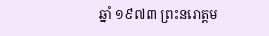ឆ្នាំ ១៩៧៣ ព្រះនរោត្តម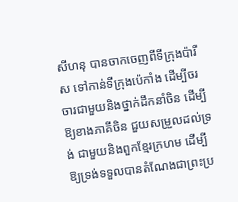សីហនុ បានចាកចេញពីទីក្រុងប៉ារីស ទៅកាន់ទីក្រុងប៉េកាំង ដើម្បីចរចារជាមួយនិងថ្នាក់ដឹកនាំចិន ដើម្បីឱ្យខាងភាគីចិន ជួយសម្រួលដល់ទ្រង់ ជាមួយនិងពួកខ្មែរក្រហម ដើម្បីឱ្យទ្រង់ទទួលបានតំណែងជាព្រះប្រ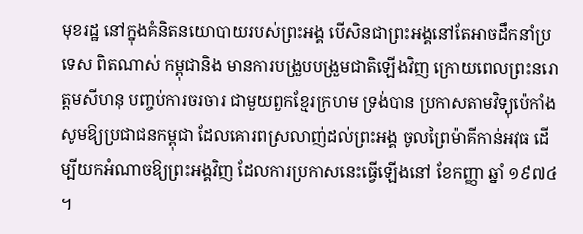មុខរដ្ឋ នៅក្នុងគំនិតនយោបាយរបស់ព្រះអង្គ បើសិនជាព្រះអង្គនៅតែអាចដឹកនាំប្រទេស ពិតណាស់ កម្ពុជានិង មានការបង្រួបបង្រួមជាតិឡើងវិញ ក្រោយពេលព្រះនរោត្តមសីហនុ បញ្ចប់ការចរចារ ជាមួយពួកខ្មែរក្រហម ទ្រង់បាន ប្រកាសតាមវិទ្យុប៉េកាំង សូមឱ្យប្រជាជនកម្ពុជា ដែលគោរពស្រលាញ់ដល់ព្រះអង្គ ចូលព្រៃម៉ាគីកាន់អវុធ ដើម្បីយកអំណាចឱ្យព្រះអង្គវិញ ដែលការប្រកាសនេះធ្វើឡើងនៅ ខែកញ្ញា ឆ្នាំ ១៩៧៤ ។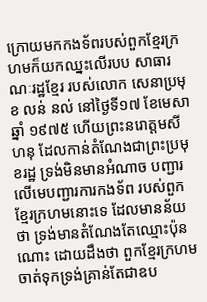ក្រោយមកកងទ័ពរបស់ពួកខ្មែរក្រហមក៏យកឈ្នះលើរបប សាធារណៈរដ្ឋខ្មែរ របស់លោក សេនាប្រមុខ លន់ នល់ នៅថ្ងៃទី១៧ ខែមេសា ឆ្នាំ ១៩៧៥ ហើយព្រះនរោត្តមសីហនុ ដែលកាន់តំណែងជាព្រះប្រមុខរដ្ឋ ទ្រង់មិនមានអំណាច បញ្ជារលើមេបញ្ជារការកងទ័ព របស់ពួកខ្មែរក្រហមនោះទេ ដែលមានន័យថា ទ្រង់មានតំណែងតែឈ្មោះប៉ុនណោះ ដោយដឹងថា ពួកខ្មែរក្រហម ចាត់ទុកទ្រង់គ្រាន់តែជាឧប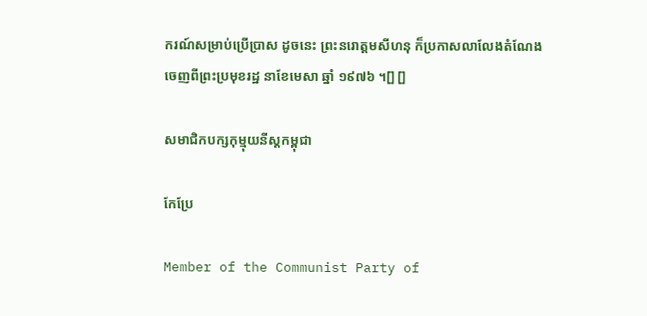ករណ៍សម្រាប់ប្រើប្រាស ដូចនេះ ព្រះនរោត្តមសីហនុ ក៏ប្រកាសលាលែងតំណែងចេញពីព្រះប្រមុខរដ្ឋ នាខែមេសា ឆ្នាំ ១៩៧៦ ។[] []

សមាជិកបក្សកុម្មុយនីស្តកម្ពុជា

កែប្រែ

Member of the Communist Party of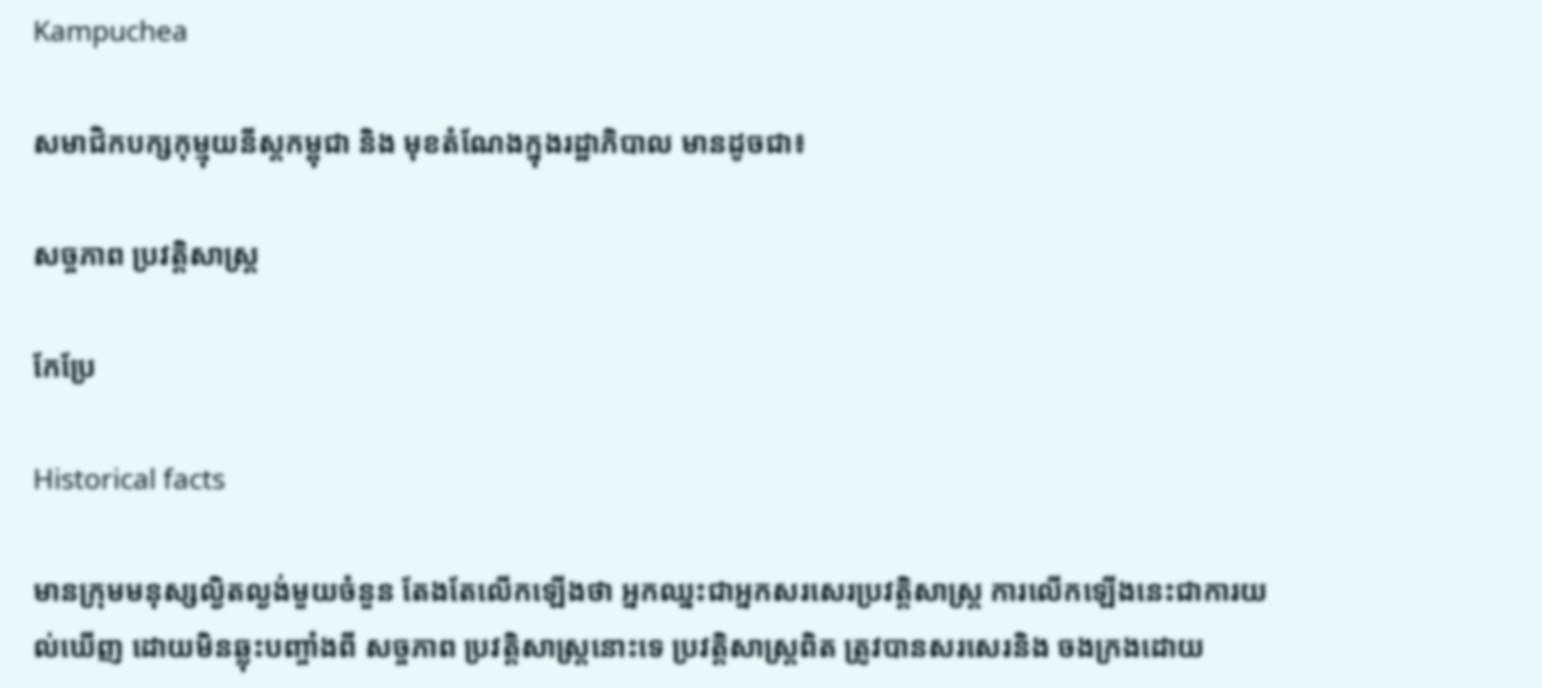Kampuchea

សមាជិកបក្សកុម្មុយនីស្តកម្ពុជា និង មុខតំណែងក្នុងរដ្ឋាភិបាល មានដូចជា៖

សច្ចភាព ប្រវត្តិសាស្ត្រ

កែប្រែ

Historical facts

មានក្រុមមនុស្សល្ងិតល្ងង់មួយចំនួន តែងតែលើកឡើងថា អ្នកឈ្នះជាអ្នកសរសេរប្រវត្តិសាស្ត្រ ការលើកឡើងនេះជាការយល់ឃើញ ដោយមិនឆ្លុះបញ្ចាំងពី សច្ចភាព ប្រវត្តិសាស្ត្រនោះទេ ប្រវត្តិសាស្ត្រពិត ត្រូវបានសរសេរនិង ចងក្រងដោយ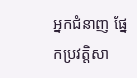អ្នកជំនាញ ផ្នែកប្រវត្តិសា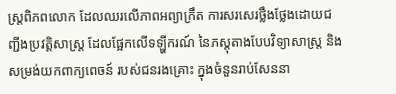ស្ត្រពិភពលោក ដែលឈរលើភាពអព្យាក្រឹត ការសរសេរថ្លឹងថ្លែងដោយជញ្ជីងប្រវត្តិសាស្ត្រ ដែលផ្អែកលើទឡ្ហីករណ៍ នៃភស្តុតាងបែបវិទ្យាសាស្ត្រ និង សម្រង់យកពាក្យពេចន៍ របស់ជនរងគ្រោះ ក្នុងចំនួនរាប់សែននា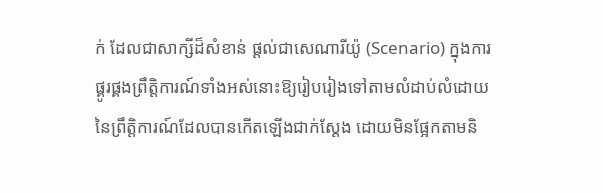ក់ ដែលជាសាក្សីដ៏សំខាន់ ផ្ដល់ជាសេណារីយ៉ូ (Scenario) ក្នុងការផ្គូរផ្គងព្រឹត្តិការណ៍ទាំងអស់នោះឱ្យរៀបរៀងទៅតាមលំដាប់លំដោយ នៃព្រឹត្តិការណ៍ដែលបានកើតឡើងជាក់ស្ដែង ដោយមិនផ្អែកតាមនិ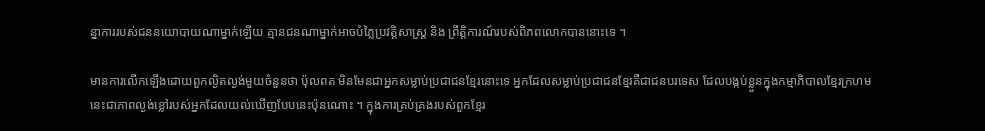ន្នាការរបស់ជននយោបាយណាម្នាក់ឡើយ គ្មានជនណាម្នាក់អាចបំភ្លៃប្រវត្តិសាស្ត្រ និង ព្រឹត្តិការណ៍របស់ពិភពលោកបាននោះទេ ។

មានការលើកឡើងដោយពួកល្ងិតល្ងង់មួយចំនួនថា ប៉ុលពត មិនមែនជាអ្នកសម្លាប់ប្រជាជនខ្មែរនោះទេ អ្នកដែលសម្លាប់ប្រជាជនខ្មែរគឺជាជនបរទេស ដែលបង្កប់ខ្លួនក្នុងកម្មាភិបាលខ្មែរក្រហម នេះជាភាពល្ងង់ខ្លៅរបស់អ្នកដែលយល់ឃើញបែបនេះប៉ុនណោះ ។ ក្នុងការគ្រប់គ្រងរបស់ពួកខ្មែរ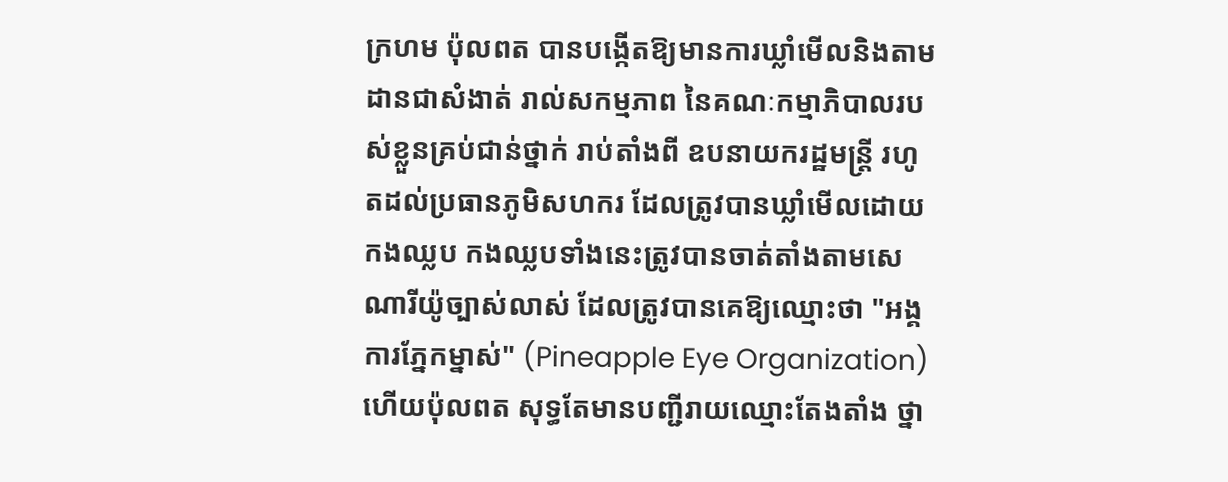ក្រហម ប៉ុលពត បានបង្កើតឱ្យមានការឃ្លាំមើលនិងតាមដានជាសំងាត់ រាល់សកម្មភាព នៃគណៈកម្មាភិបាលរបស់ខ្លួនគ្រប់ជាន់ថ្នាក់ រាប់តាំងពី ឧបនាយករដ្ឋមន្ត្រី រហូតដល់ប្រធានភូមិសហករ ដែលត្រូវបានឃ្លាំមើលដោយកងឈ្លប កងឈ្លបទាំងនេះត្រូវបានចាត់តាំងតាមសេណារីយ៉ូច្បាស់លាស់ ដែលត្រូវបានគេឱ្យឈ្មោះថា "អង្គការភ្នែកម្នាស់" (Pineapple Eye Organization) ហើយប៉ុលពត សុទ្ធតែមានបញ្ជីរាយឈ្មោះតែងតាំង ថ្នា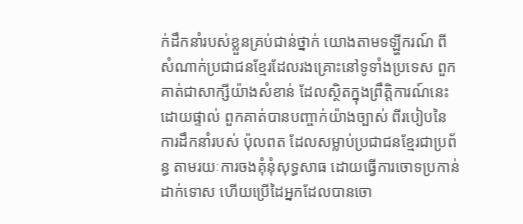ក់ដឹកនាំរបស់ខ្លួនគ្រប់ជាន់ថ្នាក់ យោងតាមទឡ្ហីករណ៍ ពីសំណាក់ប្រជាជនខ្មែរដែលរងគ្រោះនៅទូទាំងប្រទេស ពួកគាត់ជាសាក្សីយ៉ាងសំខាន់ ដែលស្ថិតក្នុងព្រឹត្តិការណ៍នេះដោយផ្ទាល់ ពួកគាត់បានបញ្ចាក់យ៉ាងច្បាស់ ពីរបៀបនៃការដឹកនាំរបស់ ប៉ុលពត ដែលសម្លាប់ប្រជាជនខ្មែរជាប្រព័ន្ធ តាមរយៈការចងគុំនុំសុទ្ធសាធ ដោយធ្វើការចោទប្រកាន់ដាក់ទោស ហើយប្រើដៃអ្នកដែលបានចោ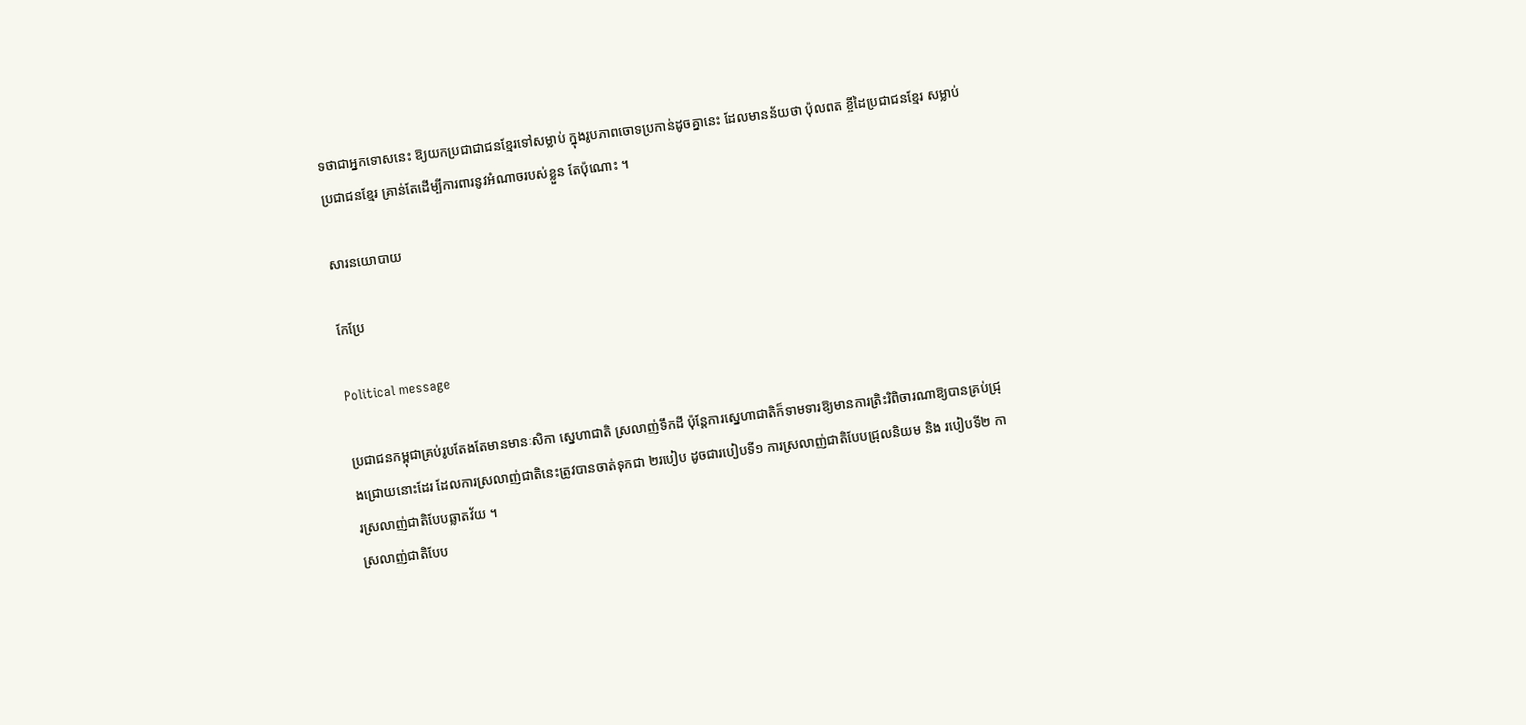ទថាជាអ្នកទោសនេះ ឱ្យយកប្រជាជាជនខ្មែរទៅសម្លាប់ ក្នុងរូបភាពចោទប្រកាន់ដូចគ្នានេះ ដែលមានន័យថា ប៉ុលពត ខ្ចីដៃប្រជាជនខ្មែរ សម្លាប់ប្រជាជនខ្មែរ គ្រាន់តែដើម្បីការពារនូវអំណាចរបស់ខ្លួន តែប៉ុណោះ ។

សារនយោបាយ

កែប្រែ

Political message

ប្រជាជនកម្ពុជាគ្រប់រូបតែងតែមានមានៈសិកា ស្នេហាជាតិ ស្រលាញ់ទឹកដី ប៉ុន្តែការស្នេហាជាតិក៏ទាមទារឱ្យមានការត្រិះរិពិចារណាឱ្យបានគ្រប់ជ្រុងជ្រោយនោះដែរ ដែលការស្រលាញ់ជាតិនេះត្រូវបានចាត់ទុកជា ២របៀប ដូចជារបៀបទី១ ការស្រលាញ់ជាតិបែបជ្រុលនិយម និង របៀបទី២ ការស្រលាញ់ជាតិបែបឆ្លាតវ័យ ។
ស្រលាញ់ជាតិបែប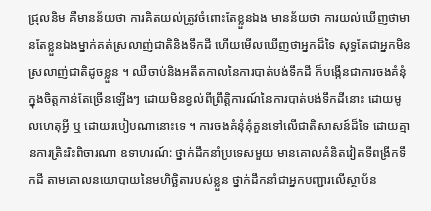ជ្រុលនិម គឺមានន័យថា ការគិតយល់ត្រូវចំពោះតែខ្លួនឯង មានន័យថា ការយល់ឃើញថាមានតែខ្លួនឯងម្នាក់គត់ស្រលាញ់ជាតិនិងទឹកដី ហើយមើលឃើញថាអ្នកដ៏ទៃ សុទ្ធតែជាអ្នកមិនស្រលាញ់ជាតិដូចខ្លួន ។ ឈឺចាប់និងអតីតកាលនៃការបាត់បង់ទឹកដី ក៏បង្កើនជាការចងគំនុំក្នុងចិត្តកាន់តែច្រើនឡើងៗ ដោយមិនខ្វល់ពីព្រឹត្តិការណ៍នៃការបាត់បង់ទឹកដីនោះ ដោយមូលហេតុអ្វី ឬ ដោយរបៀបណានោះទេ ។ ការចងគំនុំគុំគួនទៅលើជាតិសាសន៍ដ៏ទៃ ដោយគ្មានការត្រិះរិះពិចារណា ឧទាហរណ៍: ថ្នាក់ដឹកនាំប្រទេសមួយ មានគោលគំនិតវៀតទីពង្រីកទឹកដី តាមគោលនយោបាយនៃមហិច្ឆិតារបស់ខ្លួន ថ្នាក់ដឹកនាំជាអ្នកបញ្ជារលើស្ថាប័ន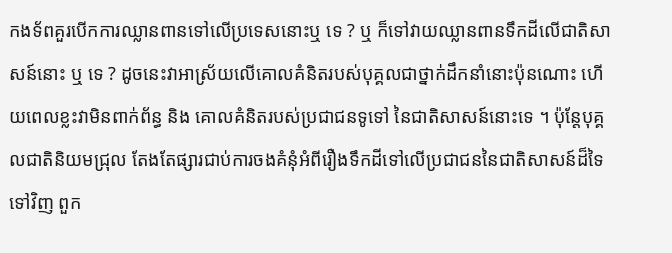កងទ័ពគួរបើកការឈ្លានពានទៅលើប្រទេសនោះឬ ទេ ? ឬ ក៏ទៅវាយឈ្លានពានទឹកដីលើជាតិសាសន៍នោះ ឬ ទេ ? ដូចនេះវាអាស្រ័យលើគោលគំនិតរបស់បុគ្គលជាថ្នាក់ដឹកនាំនោះប៉ុនណោះ ហើយពេលខ្លះវាមិនពាក់ព័ន្ធ និង គោលគំនិតរបស់ប្រជាជនទូទៅ នៃជាតិសាសន៍នោះទេ ។ ប៉ុន្តែបុគ្គលជាតិនិយមជ្រុល តែងតែផ្សារជាប់ការចងគំនុំអំពីរឿងទឹកដីទៅលើប្រជាជននៃជាតិសាសន៍ដ៏ទៃទៅវិញ ពួក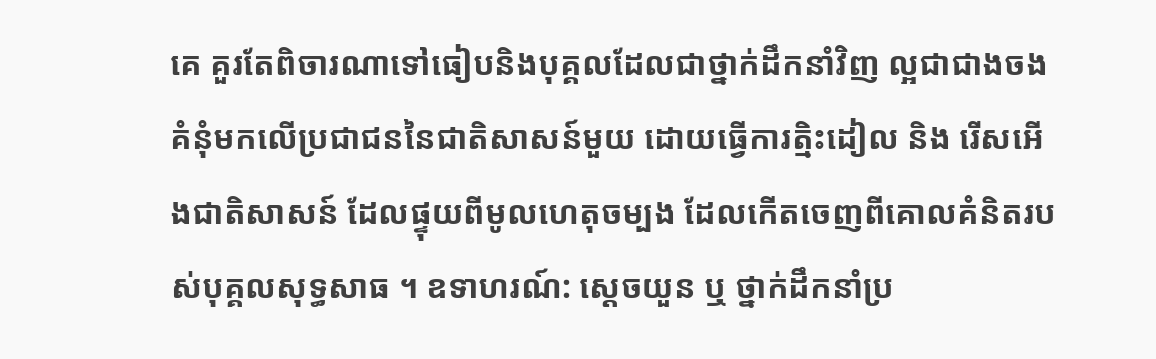គេ គួរតែពិចារណាទៅធៀបនិងបុគ្គលដែលជាថ្នាក់ដឹកនាំវិញ ល្អជាជាងចងគំនុំមកលើប្រជាជននៃជាតិសាសន៍មួយ ដោយធ្វើការត្មិះដៀល និង រើសអើងជាតិសាសន៍ ដែលផ្ទុយពីមូលហេតុចម្បង ដែលកើតចេញពីគោលគំនិតរបស់បុគ្គលសុទ្ធសាធ ។ ឧទាហរណ៍: ស្ដេចយួន ឬ ថ្នាក់ដឹកនាំប្រ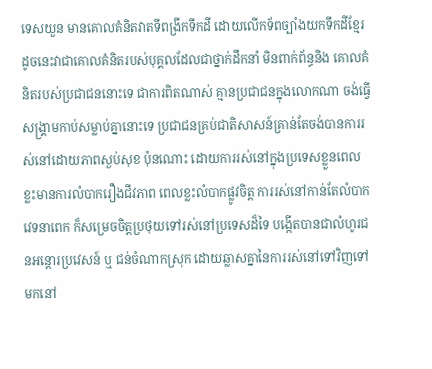ទេសយួន មានគោលគំនិតវាតទីពង្រីកទឹកដី ដោយលើកទ័ពច្បាំងយកទឹកដីខ្មែរ ដូចនេះវាជាគោលគំនិតរបស់បុគ្គលដែលជាថ្នាក់ដឹកនាំ មិនពាក់ព័ន្ធនិង គោលគំនិតរបស់ប្រជាជននោះទេ ជាការពិតណាស់ គ្មានប្រជាជនក្នុងលោកណា ចង់ធ្វើសង្គ្រាមកាប់សម្លាប់គ្នានោះទេ ប្រជាជនគ្រប់ជាតិសាសន៍គ្រាន់តែចង់បានការរស់នៅដោយភាពស្ងប់សុខ ប៉ុនណោះ ដោយការរស់នៅក្នុងប្រទេសខ្លួនពេលខ្លះមានការលំបាករឿងជីវភាព ពេលខ្លះលំបាកផ្លូវចិត្ត ការរស់នៅកាន់តែលំបាកវេទនាពេក ក៏សម្រេចចិត្តប្រថុយទៅរស់នៅប្រទេសដ៏ទៃ បង្កើតបានជាលំហូរជនអន្តោរប្រវេសន៍ ឬ ជន់ចំណាកស្រុក ដោយឆ្លាសគ្នានៃការរស់នៅទៅវិញទៅមកនៅ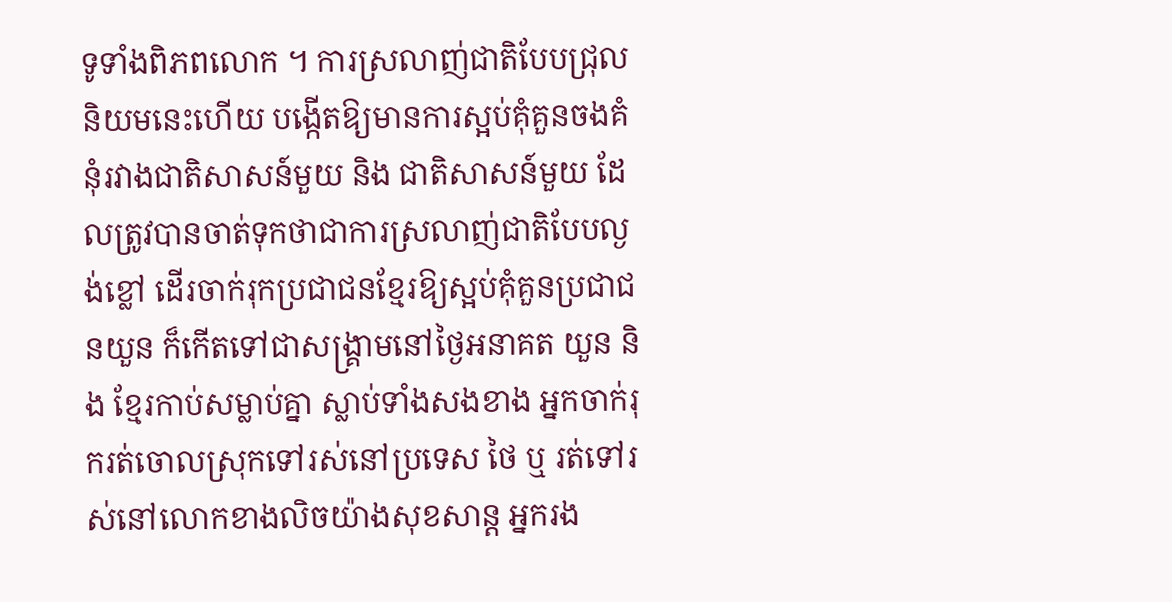ទូទាំងពិភពលោក ។ ការស្រលាញ់ជាតិបែបជ្រុលនិយមនេះហើយ បង្កើតឱ្យមានការស្អប់គុំគួនចងគំនុំរវាងជាតិសាសន៍មួយ និង ជាតិសាសន៍មួយ ដែលត្រូវបានចាត់ទុកថាជាការស្រលាញ់ជាតិបែបល្ងង់ខ្លៅ ដើរចាក់រុកប្រជាជនខ្មែរឱ្យស្អប់គុំគួនប្រជាជនយួន ក៏កើតទៅជាសង្គ្រាមនៅថ្ងៃអនាគត យួន និង ខ្មែរកាប់សម្លាប់គ្នា ស្លាប់ទាំងសងខាង អ្នកចាក់រុករត់ចោលស្រុកទៅរស់នៅប្រទេស ថៃ ឬ រត់ទៅរស់នៅលោកខាងលិចយ៉ាងសុខសាន្ត អ្នករង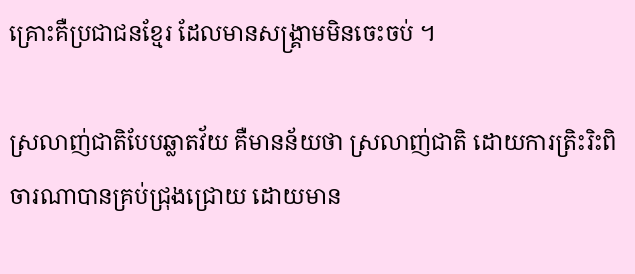គ្រោះគឺប្រជាជនខ្មែរ ដែលមានសង្គ្រាមមិនចេះចប់ ។

ស្រលាញ់ជាតិបែបឆ្លាតវ័យ គឺមានន័យថា ស្រលាញ់ជាតិ ដោយការត្រិះរិះពិចារណាបានគ្រប់ជ្រុងជ្រោយ ដោយមាន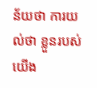ន័យថា ការយល់ថា ខ្លួនរបស់យើង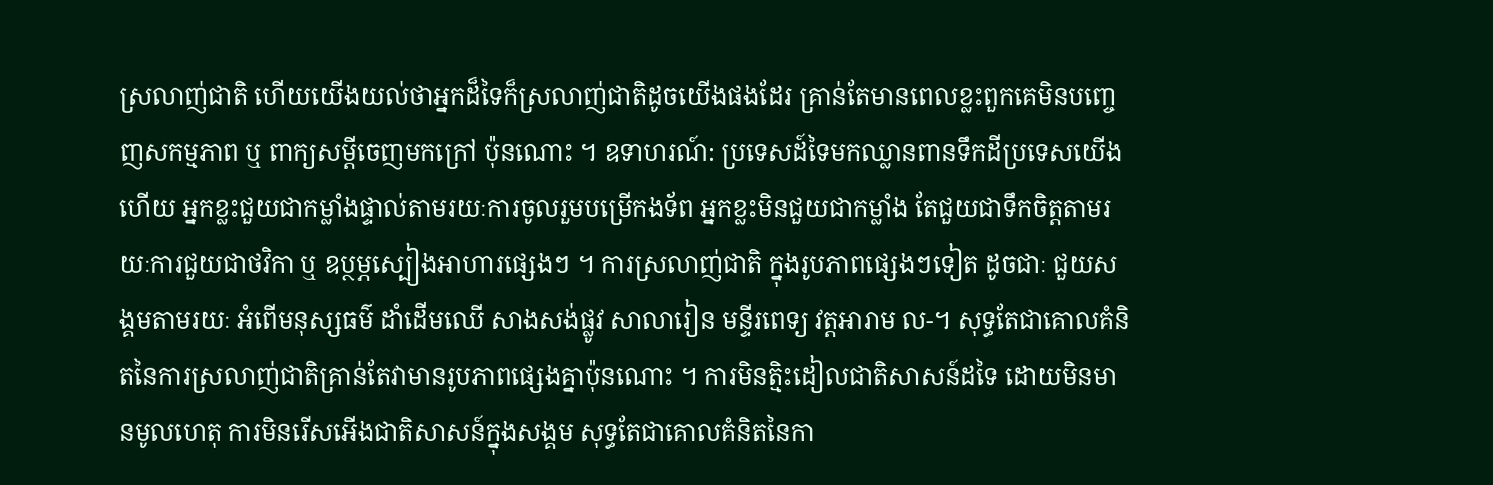ស្រលាញ់ជាតិ ហើយយើងយល់ថាអ្នកដ៏ទៃក៏ស្រលាញ់ជាតិដូចយើងផងដែរ គ្រាន់តែមានពេលខ្លះពួកគេមិនបញ្ចេញសកម្មភាព ឬ ពាក្យសម្ដីចេញមកក្រៅ ប៉ុនណោះ ។ ឧទាហរណ៍: ប្រទេសដ៍ទៃមកឈ្លានពានទឹកដីប្រទេសយើងហើយ អ្នកខ្លះជួយជាកម្លាំងផ្ទាល់តាមរយៈការចូលរួមបម្រើកងទ័ព អ្នកខ្លះមិនជួយជាកម្លាំង តែជួយជាទឹកចិត្តតាមរយៈការជួយជាថវិកា ឬ ឧប្ថម្ភស្បៀងអាហារផ្សេងៗ ។ ការស្រលាញ់ជាតិ ក្នុងរូបភាពផ្សេងៗទៀត ដូចជាៈ ជួយសង្គមតាមរយៈ អំពើមនុស្សធម៌ ដាំដើមឈើ សាងសង់ផ្លូវ សាលារៀន មន្ទីរពេទ្យ វត្តអារាម ល-។ សុទ្ធតែជាគោលគំនិតនៃការស្រលាញ់ជាតិគ្រាន់តែវាមានរូបភាពផ្សេងគ្នាប៉ុនណោះ ។ ការមិនត្មិះដៀលជាតិសាសន៍ដទៃ ដោយមិនមានមូលហេតុ ការមិនរើសអើងជាតិសាសន៍ក្នុងសង្គម សុទ្ធតែជាគោលគំនិតនៃកា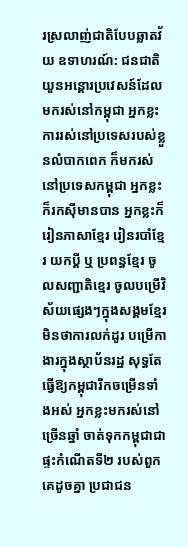រស្រលាញ់ជាតិបែបឆ្លាតវ័យ ឧទាហរណ៍: ជនជាតិយួនអន្តោរប្រវេសន៍ដែលមករស់នៅកម្ពុជា អ្នកខ្លះការរស់នៅប្រទេសរបស់ខ្លួនលំបាកពេក ក៏មករស់នៅប្រទេសកម្ពុជា អ្នកខ្លះក៏រកសុីមានបាន អ្នកខ្លះក៏ រៀនភាសាខ្មែរ រៀនរបាំខ្មែរ យកប្ដី ឬ ប្រពន្ធខ្មែរ ចូលសញ្ជាតិខ្មេរ ចូលបម្រើវិស័យផ្សេងៗក្នុងសង្គមខ្មែរ មិនថាការលក់ដូរ បម្រើកាងារក្នុងស្ថាប័នរដ្ឋ សុទ្ធតែធ្វើឱ្យកម្ពុជារីកចម្រើនទាំងអស់ អ្នកខ្លះមករស់នៅច្រើនឆ្នាំ ចាត់ទុកកម្ពុជាជាផ្ទះកំណើតទី២ របស់ពួកគេដូចគ្នា ប្រជាជន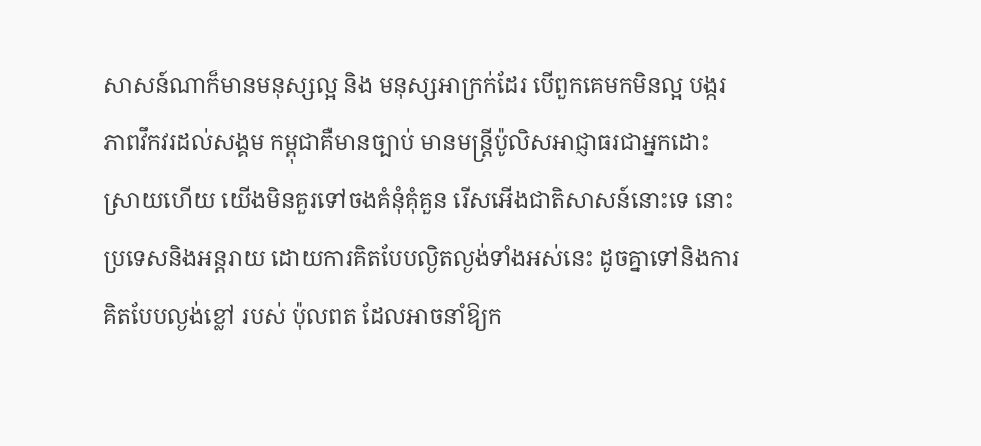សាសន៍ណាក៏មានមនុស្សល្អ និង មនុស្សអាក្រក់ដែរ បើពួកគេមកមិនល្អ បង្ករភាពវឹកវរដល់សង្គម កម្ពុជាគឺមានច្បាប់ មានមន្ត្រីប៉ូលិសអាជ្ញាធរជាអ្នកដោះស្រាយហើយ យើងមិនគួរទៅចងគំនុំគុំគួន រើសអើងជាតិសាសន៍នោះទេ នោះប្រទេសនិងអន្តរាយ ដោយការគិតបែបល្ងិតល្ងង់ទាំងអស់នេះ ដូចគ្នាទៅនិងការគិតបែបល្ងង់ខ្លៅ របស់ ប៉ុលពត ដែលអាចនាំឱ្យក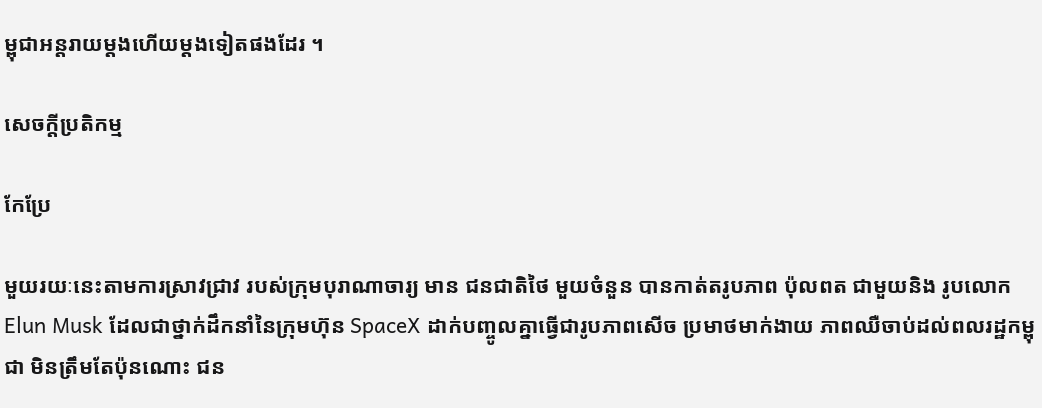ម្ពុជាអន្តរាយម្ដងហើយម្ដងទៀតផងដែរ ។

សេចក្ដីប្រតិកម្ម

កែប្រែ

មួយរយៈនេះតាមការស្រាវជ្រាវ របស់ក្រុមបុរាណាចារ្យ មាន ជនជាតិថៃ មួយចំនួន បានកាត់តរូបភាព ប៉ុលពត ជាមួយនិង រូបលោក Elun Musk ដែលជាថ្នាក់ដឹកនាំនៃក្រុមហ៊ុន SpaceX ដាក់បញ្ចូលគ្នាធ្វើជារូបភាពសើច ប្រមាថមាក់ងាយ ភាពឈឺចាប់ដល់ពលរដ្ឋកម្ពុជា មិនត្រឹមតែប៉ុនណោះ ជន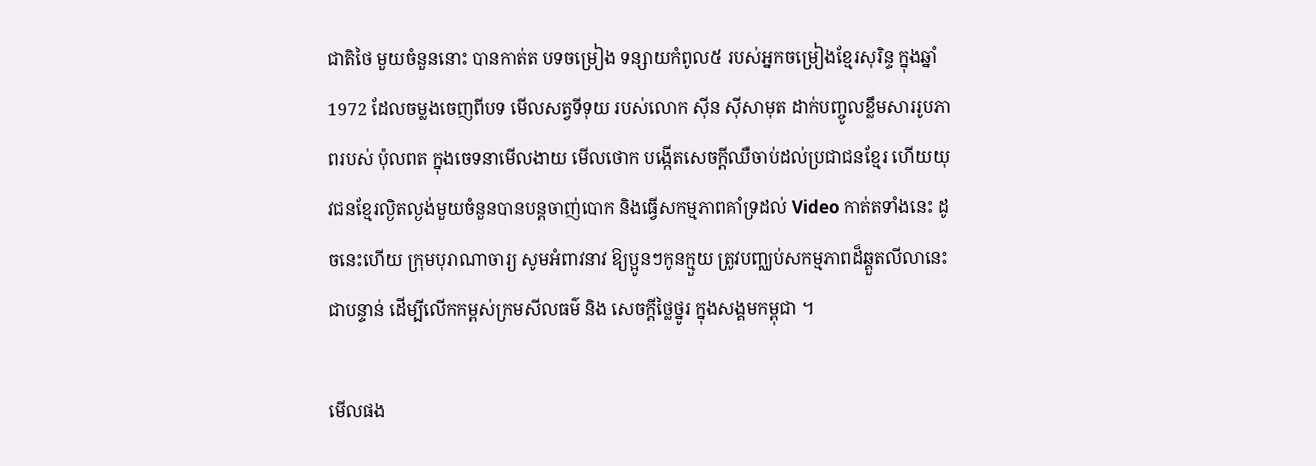ជាតិថៃ មួយចំនួននោះ បានកាត់ត បទចម្រៀង ទន្សាយកំពូល៥ របស់អ្នកចម្រៀងខ្មែរសុរិន្ទ ក្នុងឆ្នាំ 1972 ដែលចម្លងចេញពីបទ មើលសត្វទីទុយ របស់លោក ស៊ីន ស៊ីសាមុត ដាក់បញ្ចូលខ្លឹមសាររូបភាពរបស់ ប៉ុលពត ក្នុងចេទនាមើលងាយ មើលថោក បង្កើតសេចក្ដីឈឺចាប់ដល់ប្រជាជនខ្មែរ ហើយយុវជនខ្មែរល្ងិតល្ងង់មួយចំនួនបានបន្តចាញ់បោក និងធ្វើសកម្មភាពគាំទ្រដល់ Video កាត់តទាំងនេះ ដូចនេះហើយ ក្រុមបុរាណាចារ្យ សូមអំពាវនាវ ឱ្យប្អូនៗកូនក្មួយ ត្រូវបញ្ឈប់សកម្មភាពដ៏ឆ្គួតលីលានេះជាបន្ទាន់ ដើម្បីលើកកម្ពស់ក្រមសីលធម៌ និង សេចក្ដីថ្លៃថ្នូរ ក្នុងសង្គមកម្ពុជា ។

មើលផង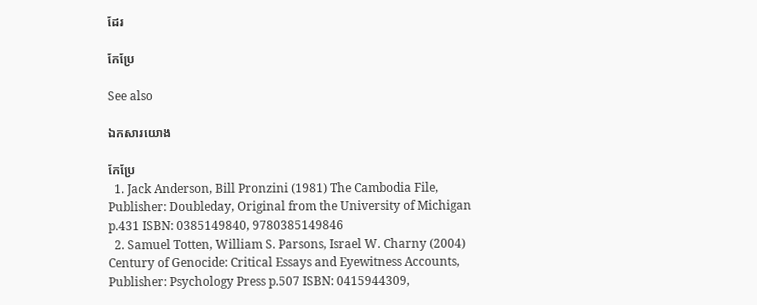ដែរ

កែប្រែ

See also

ឯកសារយោង

កែប្រែ
  1. Jack Anderson, Bill Pronzini (1981) The Cambodia File, Publisher: Doubleday, Original from the University of Michigan p.431 ISBN: 0385149840, 9780385149846
  2. Samuel Totten, William S. Parsons, Israel W. Charny (2004) Century of Genocide: Critical Essays and Eyewitness Accounts, Publisher: Psychology Press p.507 ISBN: 0415944309,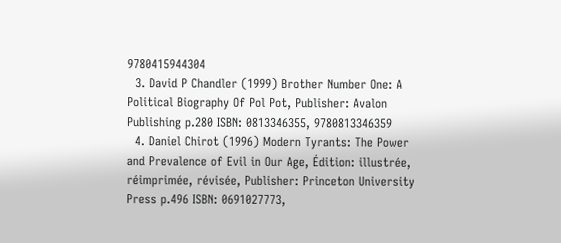9780415944304
  3. David P Chandler (1999) Brother Number One: A Political Biography Of Pol Pot, Publisher: Avalon Publishing p.280 ISBN: 0813346355, 9780813346359
  4. Daniel Chirot (1996) Modern Tyrants: The Power and Prevalence of Evil in Our Age, Édition: illustrée, réimprimée, révisée, Publisher: Princeton University Press p.496 ISBN: 0691027773,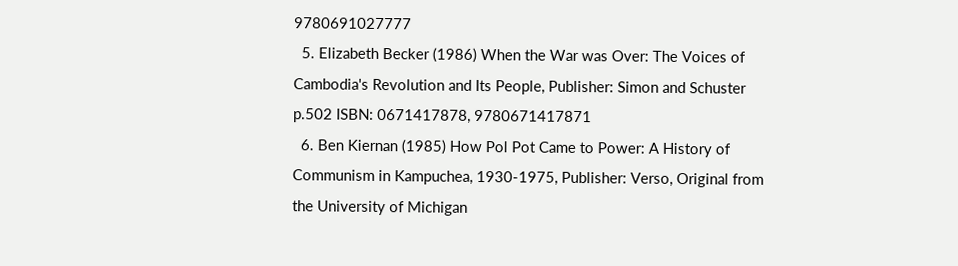9780691027777
  5. Elizabeth Becker (1986) When the War was Over: The Voices of Cambodia's Revolution and Its People, Publisher: Simon and Schuster p.502 ISBN: 0671417878, 9780671417871
  6. Ben Kiernan (1985) How Pol Pot Came to Power: A History of Communism in Kampuchea, 1930-1975, Publisher: Verso, Original from the University of Michigan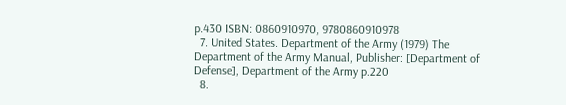p.430 ISBN: 0860910970, 9780860910978
  7. United States. Department of the Army (1979) The Department of the Army Manual, Publisher: [Department of Defense], Department of the Army p.220
  8.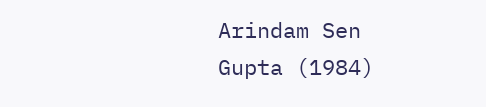Arindam Sen Gupta (1984)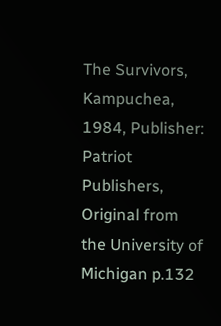The Survivors, Kampuchea, 1984, Publisher: Patriot Publishers, Original from the University of Michigan p.132